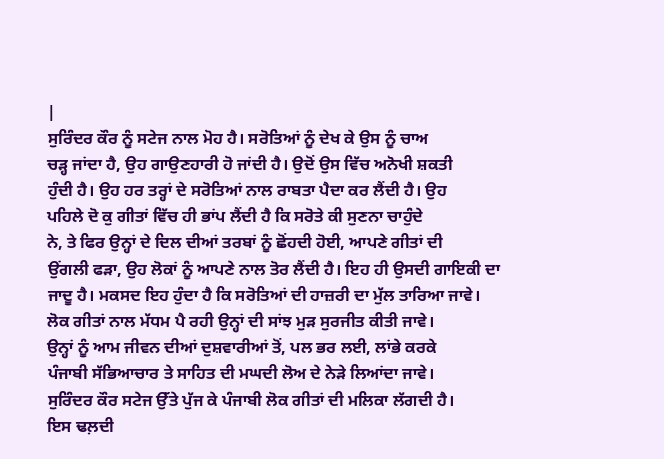|
ਸੁਰਿੰਦਰ ਕੌਰ ਨੂੰ ਸਟੇਜ ਨਾਲ ਮੋਹ ਹੈ। ਸਰੋਤਿਆਂ ਨੂੰ ਦੇਖ ਕੇ ਉਸ ਨੂੰ ਚਾਅ
ਚੜ੍ਹ ਜਾਂਦਾ ਹੈ, ਉਹ ਗਾਉਣਹਾਰੀ ਹੋ ਜਾਂਦੀ ਹੈ। ਉਦੋਂ ਉਸ ਵਿੱਚ ਅਨੋਖੀ ਸ਼ਕਤੀ
ਹੁੰਦੀ ਹੈ। ਉਹ ਹਰ ਤਰ੍ਹਾਂ ਦੇ ਸਰੋਤਿਆਂ ਨਾਲ ਰਾਬਤਾ ਪੈਦਾ ਕਰ ਲੈਂਦੀ ਹੈ। ਉਹ
ਪਹਿਲੇ ਦੋ ਕੁ ਗੀਤਾਂ ਵਿੱਚ ਹੀ ਭਾਂਪ ਲੈਂਦੀ ਹੈ ਕਿ ਸਰੋਤੇ ਕੀ ਸੁਣਨਾ ਚਾਹੁੰਦੇ
ਨੇ, ਤੇ ਫਿਰ ਉਨ੍ਹਾਂ ਦੇ ਦਿਲ ਦੀਆਂ ਤਰਬਾਂ ਨੂੰ ਛੋਂਹਦੀ ਹੋਈ, ਆਪਣੇ ਗੀਤਾਂ ਦੀ
ਉਂਗਲੀ ਫੜਾ, ਉਹ ਲੋਕਾਂ ਨੂੰ ਆਪਣੇ ਨਾਲ ਤੋਰ ਲੈਂਦੀ ਹੈ। ਇਹ ਹੀ ਉਸਦੀ ਗਾਇਕੀ ਦਾ
ਜਾਦੂ ਹੈ। ਮਕਸਦ ਇਹ ਹੁੰਦਾ ਹੈ ਕਿ ਸਰੋਤਿਆਂ ਦੀ ਹਾਜ਼ਰੀ ਦਾ ਮੁੱਲ ਤਾਰਿਆ ਜਾਵੇ।
ਲੋਕ ਗੀਤਾਂ ਨਾਲ ਮੱਧਮ ਪੈ ਰਹੀ ਉਨ੍ਹਾਂ ਦੀ ਸਾਂਝ ਮੁੜ ਸੁਰਜੀਤ ਕੀਤੀ ਜਾਵੇ।
ਉਨ੍ਹਾਂ ਨੂੰ ਆਮ ਜੀਵਨ ਦੀਆਂ ਦੁਸ਼ਵਾਰੀਆਂ ਤੋਂ, ਪਲ ਭਰ ਲਈ, ਲਾਂਭੇ ਕਰਕੇ
ਪੰਜਾਬੀ ਸੱਭਿਆਚਾਰ ਤੇ ਸਾਹਿਤ ਦੀ ਮਘਦੀ ਲੋਅ ਦੇ ਨੇੜੇ ਲਿਆਂਦਾ ਜਾਵੇ।
ਸੁਰਿੰਦਰ ਕੌਰ ਸਟੇਜ ਉੱਤੇ ਪੁੱਜ ਕੇ ਪੰਜਾਬੀ ਲੋਕ ਗੀਤਾਂ ਦੀ ਮਲਿਕਾ ਲੱਗਦੀ ਹੈ।
ਇਸ ਢਲ਼ਦੀ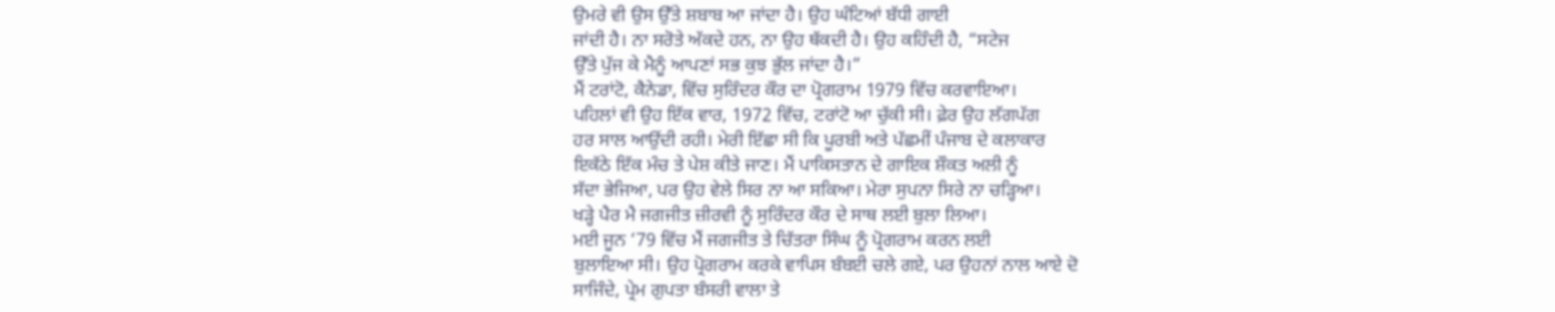ਉਮਰੇ ਵੀ ਉਸ ਉੱਤੇ ਸ਼ਬਾਬ ਆ ਜਾਂਦਾ ਹੈ। ਉਹ ਘੰਟਿਆਂ ਬੱਧੀ ਗਾਈ
ਜਾਂਦੀ ਹੈ। ਨਾ ਸਰੋਤੇ ਅੱਕਦੇ ਹਨ, ਨਾ ਉਹ ਥੱਕਦੀ ਹੈ। ਉਹ ਕਹਿੰਦੀ ਹੈ, “ਸਟੇਜ
ਉੱਤੇ ਪੁੱਜ ਕੇ ਮੈਨੂੰ ਆਪਣਾਂ ਸਭ ਕੁਝ ਭੁੱਲ ਜਾਂਦਾ ਹੈ।”
ਮੈਂ ਟਰਾਂਟੋ, ਕੈਨੇਡਾ, ਵਿੱਚ ਸੁਰਿੰਦਰ ਕੌਰ ਦਾ ਪ੍ਰੋਗਰਾਮ 1979 ਵਿੱਚ ਕਰਵਾਇਆ।
ਪਹਿਲਾਂ ਵੀ ਉਹ ਇੱਕ ਵਾਰ, 1972 ਵਿੱਚ, ਟਰਾਂਟੋ ਆ ਚੁੱਕੀ ਸੀ। ਫ਼ੇਰ ਉਹ ਲੱਗਪੱਗ
ਹਰ ਸਾਲ ਆਉਂਦੀ ਰਹੀ। ਮੇਰੀ ਇੱਛਾ ਸੀ ਕਿ ਪੂਰਬੀ ਅਤੇ ਪੱਛਮੀਂ ਪੰਜਾਬ ਦੇ ਕਲਾਕਾਰ
ਇਕੱਠੇ ਇੱਕ ਮੰਚ ਤੇ ਪੇਸ਼ ਕੀਤੇ ਜਾਣ। ਮੈਂ ਪਾਕਿਸਤਾਨ ਦੇ ਗਾਇਕ ਸ਼ੌਕਤ ਅਲੀ ਨੂੰ
ਸੱਦਾ ਭੇਜਿਆ, ਪਰ ਉਹ ਵੇਲੇ ਸਿਰ ਨਾ ਆ ਸਕਿਆ। ਮੇਰਾ ਸੁਪਨਾ ਸਿਰੇ ਨਾ ਚੜ੍ਹਿਆ।
ਖੜ੍ਹੇ ਪੈਰ ਮੈ ਜਗਜੀਤ ਜ਼ੀਰਵੀ ਨੂੰ ਸੁਰਿੰਦਰ ਕੌਰ ਦੇ ਸਾਥ ਲਈ ਬੁਲਾ ਲਿਆ।
ਮਈ ਜੂਨ ‘79 ਵਿੱਚ ਮੈਂ ਜਗਜੀਤ ਤੇ ਚਿੱਤਰਾ ਸਿੰਘ ਨੂੰ ਪ੍ਰੋਗਰਾਮ ਕਰਨ ਲਈ
ਬੁਲਾਇਆ ਸੀ। ਉਹ ਪ੍ਰੋਗਰਾਮ ਕਰਕੇ ਵਾਪਿਸ ਬੰਬਈ ਚਲੇ ਗਏ, ਪਰ ਉਹਨਾਂ ਨਾਲ ਆਏ ਦੋ
ਸਾਜਿੰਦੇ, ਪ੍ਰੇਮ ਗੁਪਤਾ ਬੰਸਰੀ ਵਾਲਾ ਤੇ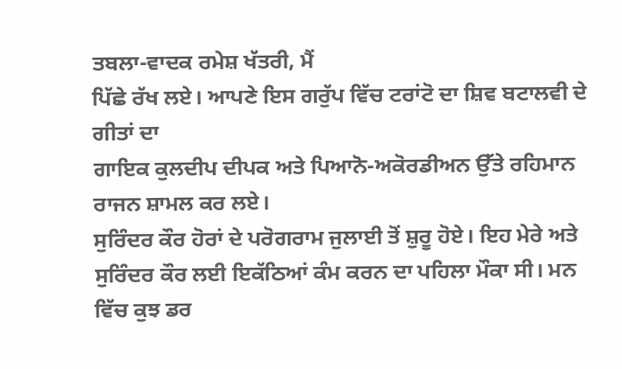ਤਬਲਾ-ਵਾਦਕ ਰਮੇਸ਼ ਖੱਤਰੀ, ਮੈਂ
ਪਿੱਛੇ ਰੱਖ ਲਏ। ਆਪਣੇ ਇਸ ਗਰੁੱਪ ਵਿੱਚ ਟਰਾਂਟੋ ਦਾ ਸ਼ਿਵ ਬਟਾਲਵੀ ਦੇ ਗੀਤਾਂ ਦਾ
ਗਾਇਕ ਕੁਲਦੀਪ ਦੀਪਕ ਅਤੇ ਪਿਆਨੋ-ਅਕੋਰਡੀਅਨ ਉੱਤੇ ਰਹਿਮਾਨ ਰਾਜਨ ਸ਼ਾਮਲ ਕਰ ਲਏ।
ਸੁਰਿੰਦਰ ਕੌਰ ਹੋਰਾਂ ਦੇ ਪਰੋਗਰਾਮ ਜੁਲਾਈ ਤੋਂ ਸ਼ੁਰੂ ਹੋਏ। ਇਹ ਮੇਰੇ ਅਤੇ
ਸੁਰਿੰਦਰ ਕੌਰ ਲਈ ਇਕੱਠਿਆਂ ਕੰਮ ਕਰਨ ਦਾ ਪਹਿਲਾ ਮੌਕਾ ਸੀ। ਮਨ ਵਿੱਚ ਕੁਝ ਡਰ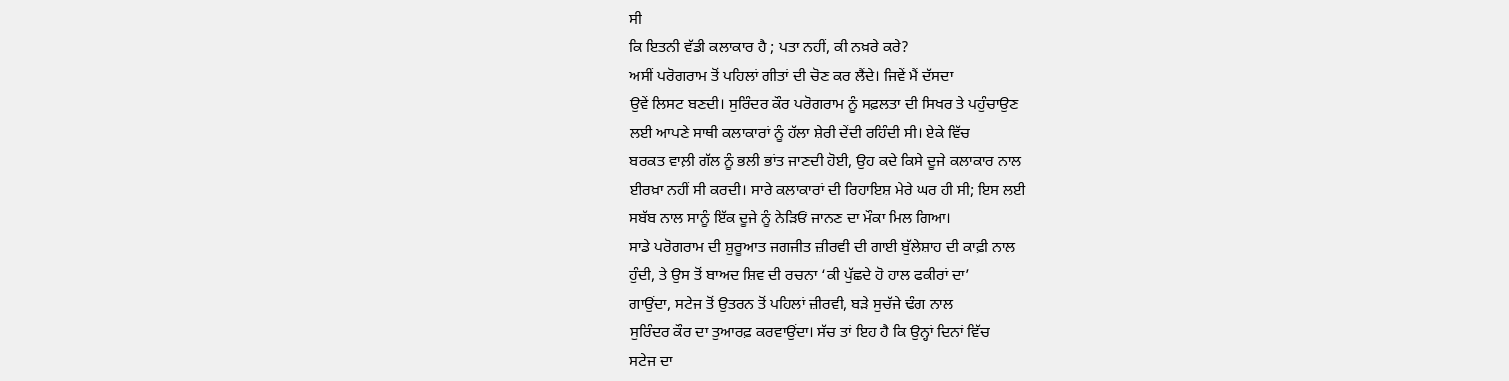ਸੀ
ਕਿ ਇਤਨੀ ਵੱਡੀ ਕਲਾਕਾਰ ਹੈ ; ਪਤਾ ਨਹੀਂ, ਕੀ ਨਖ਼ਰੇ ਕਰੇ?
ਅਸੀਂ ਪਰੋਗਰਾਮ ਤੋਂ ਪਹਿਲਾਂ ਗੀਤਾਂ ਦੀ ਚੋਣ ਕਰ ਲੈਂਦੇ। ਜਿਵੇਂ ਮੈਂ ਦੱਸਦਾ
ਉਵੇਂ ਲਿਸਟ ਬਣਦੀ। ਸੁਰਿੰਦਰ ਕੌਰ ਪਰੋਗਰਾਮ ਨੂੰ ਸਫ਼ਲਤਾ ਦੀ ਸਿਖਰ ਤੇ ਪਹੁੰਚਾਉਣ
ਲਈ ਆਪਣੇ ਸਾਥੀ ਕਲਾਕਾਰਾਂ ਨੂੰ ਹੱਲਾ ਸ਼ੇਰੀ ਦੇਂਦੀ ਰਹਿੰਦੀ ਸੀ। ਏਕੇ ਵਿੱਚ
ਬਰਕਤ ਵਾਲ਼ੀ ਗੱਲ ਨੂੰ ਭਲੀ ਭਾਂਤ ਜਾਣਦੀ ਹੋਈ, ਉਹ ਕਦੇ ਕਿਸੇ ਦੂਜੇ ਕਲਾਕਾਰ ਨਾਲ
ਈਰਖ਼ਾ ਨਹੀਂ ਸੀ ਕਰਦੀ। ਸਾਰੇ ਕਲਾਕਾਰਾਂ ਦੀ ਰਿਹਾਇਸ਼ ਮੇਰੇ ਘਰ ਹੀ ਸੀ; ਇਸ ਲਈ
ਸਬੱਬ ਨਾਲ ਸਾਨੂੰ ਇੱਕ ਦੂਜੇ ਨੂੰ ਨੇੜਿਓਂ ਜਾਨਣ ਦਾ ਮੌਕਾ ਮਿਲ ਗਿਆ।
ਸਾਡੇ ਪਰੋਗਰਾਮ ਦੀ ਸ਼ੁਰੂਆਤ ਜਗਜੀਤ ਜ਼ੀਰਵੀ ਦੀ ਗਾਈ ਬੁੱਲੇਸ਼ਾਹ ਦੀ ਕਾਫ਼ੀ ਨਾਲ
ਹੁੰਦੀ, ਤੇ ਉਸ ਤੋਂ ਬਾਅਦ ਸ਼ਿਵ ਦੀ ਰਚਨਾ ‘ਕੀ ਪੁੱਛਦੇ ਹੋ ਹਾਲ ਫਕੀਰਾਂ ਦਾ’
ਗਾਉਂਦਾ, ਸਟੇਜ ਤੋਂ ਉਤਰਨ ਤੋਂ ਪਹਿਲਾਂ ਜ਼ੀਰਵੀ, ਬੜੇ ਸੁਚੱਜੇ ਢੰਗ ਨਾਲ
ਸੁਰਿੰਦਰ ਕੌਰ ਦਾ ਤੁਆਰਫ਼ ਕਰਵਾਉਂਦਾ। ਸੱਚ ਤਾਂ ਇਹ ਹੈ ਕਿ ਉਨ੍ਹਾਂ ਦਿਨਾਂ ਵਿੱਚ
ਸਟੇਜ ਦਾ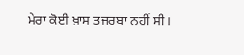ਮੇਰਾ ਕੋਈ ਖ਼ਾਸ ਤਜਰਬਾ ਨਹੀਂ ਸੀ।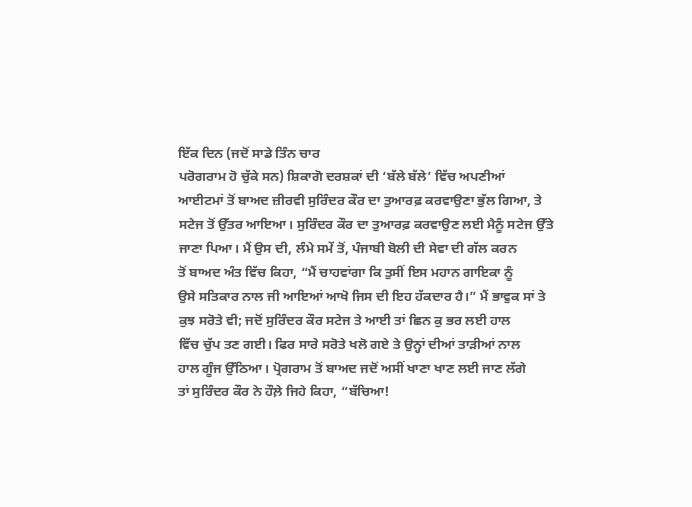ਇੱਕ ਦਿਨ (ਜਦੋਂ ਸਾਡੇ ਤਿੰਨ ਚਾਰ
ਪਰੋਗਰਾਮ ਹੋ ਚੁੱਕੇ ਸਨ) ਸ਼ਿਕਾਗੋ ਦਰਸ਼ਕਾਂ ਦੀ ‘ਬੱਲੇ ਬੱਲੇ’ ਵਿੱਚ ਅਪਣੀਆਂ
ਆਈਟਮਾਂ ਤੋਂ ਬਾਅਦ ਜ਼ੀਰਵੀ ਸੁਰਿੰਦਰ ਕੌਰ ਦਾ ਤੁਆਰਫ਼ ਕਰਵਾਉਣਾ ਭੁੱਲ ਗਿਆ, ਤੇ
ਸਟੇਜ ਤੋਂ ਉੱਤਰ ਆਇਆ। ਸੁਰਿੰਦਰ ਕੌਰ ਦਾ ਤੁਆਰਫ਼ ਕਰਵਾਉਣ ਲਈ ਮੈਨੂੰ ਸਟੇਜ ਉੱਤੇ
ਜਾਣਾ ਪਿਆ। ਮੈਂ ਉਸ ਦੀ, ਲੰਮੇ ਸਮੇਂ ਤੋਂ, ਪੰਜਾਬੀ ਬੋਲੀ ਦੀ ਸੇਵਾ ਦੀ ਗੱਲ ਕਰਨ
ਤੋਂ ਬਾਅਦ ਅੰਤ ਵਿੱਚ ਕਿਹਾ, “ਮੈਂ ਚਾਹਵਾਂਗਾ ਕਿ ਤੁਸੀਂ ਇਸ ਮਹਾਨ ਗਾਇਕਾ ਨੂੰ
ਉਸੇ ਸਤਿਕਾਰ ਨਾਲ ਜੀ ਆਇਆਂ ਆਖੋ ਜਿਸ ਦੀ ਇਹ ਹੱਕਦਾਰ ਹੈ।” ਮੈਂ ਭਾਵੁਕ ਸਾਂ ਤੇ
ਕੁਝ ਸਰੋਤੇ ਵੀ; ਜਦੋਂ ਸੁਰਿੰਦਰ ਕੌਰ ਸਟੇਜ ਤੇ ਆਈ ਤਾਂ ਛਿਨ ਕੁ ਭਰ ਲਈ ਹਾਲ
ਵਿੱਚ ਚੁੱਪ ਤਣ ਗਈ। ਫਿਰ ਸਾਰੇ ਸਰੋਤੇ ਖਲੋ ਗਏ ਤੇ ਉਨ੍ਹਾਂ ਦੀਆਂ ਤਾੜੀਆਂ ਨਾਲ
ਹਾਲ ਗੂੰਜ ਉੱਠਿਆ। ਪ੍ਰੋਗਰਾਮ ਤੋਂ ਬਾਅਦ ਜਦੋਂ ਅਸੀਂ ਖਾਣਾ ਖਾਣ ਲਈ ਜਾਣ ਲੱਗੇ
ਤਾਂ ਸੁਰਿੰਦਰ ਕੌਰ ਨੇ ਹੌਲ਼ੇ ਜਿਹੇ ਕਿਹਾ, “ਬੱਚਿਆ!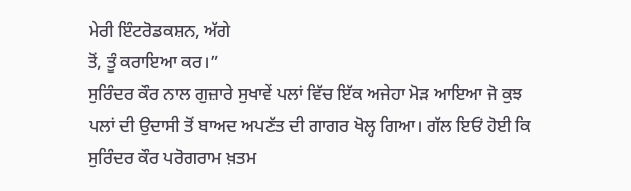ਮੇਰੀ ਇੰਟਰੋਡਕਸ਼ਨ, ਅੱਗੇ
ਤੋਂ, ਤੂੰ ਕਰਾਇਆ ਕਰ।”
ਸੁਰਿੰਦਰ ਕੌਰ ਨਾਲ ਗੁਜ਼ਾਰੇ ਸੁਖਾਵੇਂ ਪਲਾਂ ਵਿੱਚ ਇੱਕ ਅਜੇਹਾ ਮੋੜ ਆਇਆ ਜੋ ਕੁਝ
ਪਲਾਂ ਦੀ ਉਦਾਸੀ ਤੋਂ ਬਾਅਦ ਅਪਣੱਤ ਦੀ ਗਾਗਰ ਖੋਲ੍ਹ ਗਿਆ। ਗੱਲ ਇਓਂ ਹੋਈ ਕਿ
ਸੁਰਿੰਦਰ ਕੌਰ ਪਰੋਗਰਾਮ ਖ਼ਤਮ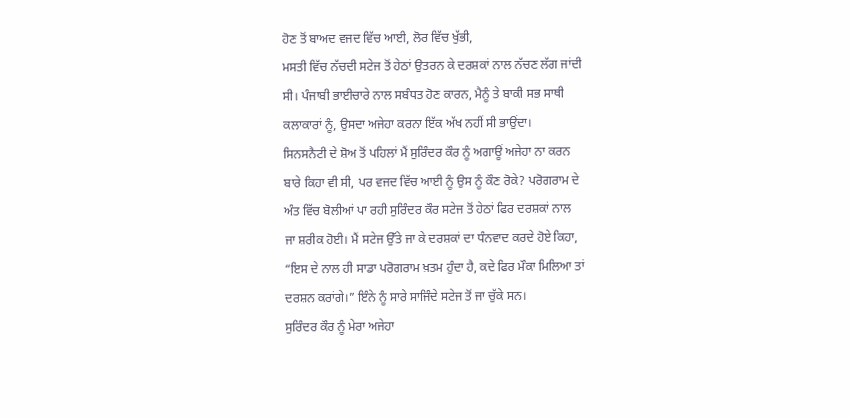ਹੋਣ ਤੋਂ ਬਾਅਦ ਵਜਦ ਵਿੱਚ ਆਈ, ਲੋਰ ਵਿੱਚ ਖੁੱਭੀ,
ਮਸਤੀ ਵਿੱਚ ਨੱਚਦੀ ਸਟੇਜ ਤੋਂ ਹੇਠਾਂ ਉਤਰਨ ਕੇ ਦਰਸ਼ਕਾਂ ਨਾਲ ਨੱਚਣ ਲੱਗ ਜਾਂਦੀ
ਸੀ। ਪੰਜਾਬੀ ਭਾਈਚਾਰੇ ਨਾਲ ਸਬੰਧਤ ਹੋਣ ਕਾਰਨ, ਮੈਨੂੰ ਤੇ ਬਾਕੀ ਸਭ ਸਾਥੀ
ਕਲਾਕਾਰਾਂ ਨੂੰ, ਉਸਦਾ ਅਜੇਹਾ ਕਰਨਾ ਇੱਕ ਅੱਖ ਨਹੀਂ ਸੀ ਭਾਉਂਦਾ।
ਸਿਨਸਨੈਟੀ ਦੇ ਸ਼ੋਅ ਤੋਂ ਪਹਿਲਾਂ ਮੈਂ ਸੁਰਿੰਦਰ ਕੌਰ ਨੂੰ ਅਗਾਊਂ ਅਜੇਹਾ ਨਾ ਕਰਨ
ਬਾਰੇ ਕਿਹਾ ਵੀ ਸੀ, ਪਰ ਵਜਦ ਵਿੱਚ ਆਈ ਨੂੰ ਉਸ ਨੂੰ ਕੌਣ ਰੋਕੇ? ਪਰੋਗਰਾਮ ਦੇ
ਅੰਤ ਵਿੱਚ ਬੋਲੀਆਂ ਪਾ ਰਹੀ ਸੁਰਿੰਦਰ ਕੌਰ ਸਟੇਜ ਤੋਂ ਹੇਠਾਂ ਫਿਰ ਦਰਸ਼ਕਾਂ ਨਾਲ
ਜਾ ਸ਼ਰੀਕ ਹੋਈ। ਮੈਂ ਸਟੇਜ ਉੱਤੇ ਜਾ ਕੇ ਦਰਸ਼ਕਾਂ ਦਾ ਧੰਨਵਾਦ ਕਰਦੇ ਹੋਏ ਕਿਹਾ,
“ਇਸ ਦੇ ਨਾਲ ਹੀ ਸਾਡਾ ਪਰੋਗਰਾਮ ਖ਼ਤਮ ਹੁੰਦਾ ਹੈ, ਕਦੇ ਫਿਰ ਮੌਕਾ ਮਿਲਿਆ ਤਾਂ
ਦਰਸ਼ਨ ਕਰਾਂਗੇ।” ਇੰਨੇ ਨੂੰ ਸਾਰੇ ਸਾਜਿੰਦੇ ਸਟੇਜ ਤੋਂ ਜਾ ਚੁੱਕੇ ਸਨ।
ਸੁਰਿੰਦਰ ਕੌਰ ਨੂੰ ਮੇਰਾ ਅਜੇਹਾ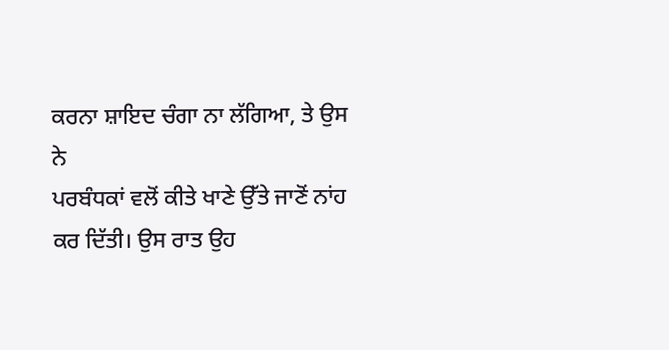ਕਰਨਾ ਸ਼ਾਇਦ ਚੰਗਾ ਨਾ ਲੱਗਿਆ, ਤੇ ਉਸ ਨੇ
ਪਰਬੰਧਕਾਂ ਵਲੋਂ ਕੀਤੇ ਖਾਣੇ ਉੱਤੇ ਜਾਣੋਂ ਨਾਂਹ ਕਰ ਦਿੱਤੀ। ਉਸ ਰਾਤ ਉਹ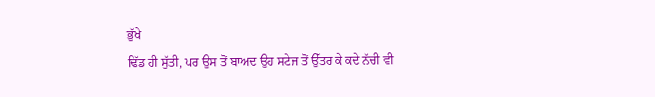ਭੁੱਖੇ
ਢਿੱਡ ਹੀ ਸੁੱਤੀ, ਪਰ ਉਸ ਤੋਂ ਬਾਅਦ ਉਹ ਸਟੇਜ ਤੋਂ ਉੱਤਰ ਕੇ ਕਦੇ ਨੱਚੀ ਵੀ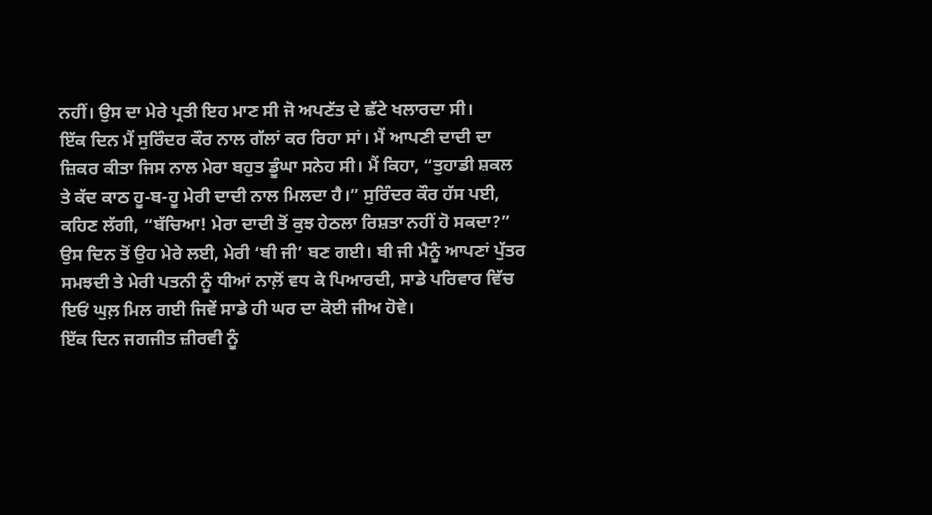ਨਹੀਂ। ਉਸ ਦਾ ਮੇਰੇ ਪ੍ਰਤੀ ਇਹ ਮਾਣ ਸੀ ਜੋ ਅਪਣੱਤ ਦੇ ਛੱਟੇ ਖਲਾਰਦਾ ਸੀ।
ਇੱਕ ਦਿਨ ਮੈਂ ਸੁਰਿੰਦਰ ਕੌਰ ਨਾਲ ਗੱਲਾਂ ਕਰ ਰਿਹਾ ਸਾਂ। ਮੈਂ ਆਪਣੀ ਦਾਦੀ ਦਾ
ਜ਼ਿਕਰ ਕੀਤਾ ਜਿਸ ਨਾਲ ਮੇਰਾ ਬਹੁਤ ਡੂੰਘਾ ਸਨੇਹ ਸੀ। ਮੈਂ ਕਿਹਾ, “ਤੁਹਾਡੀ ਸ਼ਕਲ
ਤੇ ਕੱਦ ਕਾਠ ਹੂ-ਬ-ਹੂ ਮੇਰੀ ਦਾਦੀ ਨਾਲ ਮਿਲਦਾ ਹੈ।” ਸੁਰਿੰਦਰ ਕੌਰ ਹੱਸ ਪਈ,
ਕਹਿਣ ਲੱਗੀ, “ਬੱਚਿਆ! ਮੇਰਾ ਦਾਦੀ ਤੋਂ ਕੁਝ ਹੇਠਲਾ ਰਿਸ਼ਤਾ ਨਹੀਂ ਹੋ ਸਕਦਾ?”
ਉਸ ਦਿਨ ਤੋਂ ਉਹ ਮੇਰੇ ਲਈ, ਮੇਰੀ ‘ਬੀ ਜੀ’ ਬਣ ਗਈ। ਬੀ ਜੀ ਮੈਨੂੰ ਆਪਣਾਂ ਪੁੱਤਰ
ਸਮਝਦੀ ਤੇ ਮੇਰੀ ਪਤਨੀ ਨੂੰ ਧੀਆਂ ਨਾਲ਼ੋਂ ਵਧ ਕੇ ਪਿਆਰਦੀ, ਸਾਡੇ ਪਰਿਵਾਰ ਵਿੱਚ
ਇਓਂ ਘੁਲ਼ ਮਿਲ ਗਈ ਜਿਵੇਂ ਸਾਡੇ ਹੀ ਘਰ ਦਾ ਕੋਈ ਜੀਅ ਹੋਵੇ।
ਇੱਕ ਦਿਨ ਜਗਜੀਤ ਜ਼ੀਰਵੀ ਨੂੰ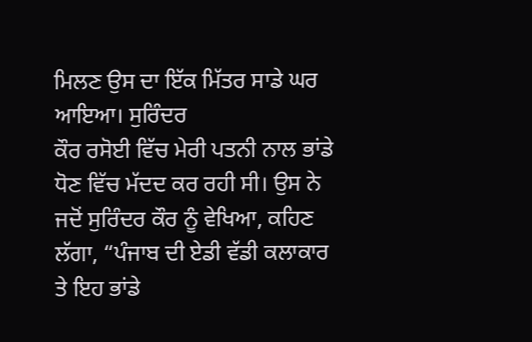ਮਿਲਣ ਉਸ ਦਾ ਇੱਕ ਮਿੱਤਰ ਸਾਡੇ ਘਰ ਆਇਆ। ਸੁਰਿੰਦਰ
ਕੌਰ ਰਸੋਈ ਵਿੱਚ ਮੇਰੀ ਪਤਨੀ ਨਾਲ ਭਾਂਡੇ ਧੋਣ ਵਿੱਚ ਮੱਦਦ ਕਰ ਰਹੀ ਸੀ। ਉਸ ਨੇ
ਜਦੋਂ ਸੁਰਿੰਦਰ ਕੌਰ ਨੂੰ ਵੇਖਿਆ, ਕਹਿਣ ਲੱਗਾ, “ਪੰਜਾਬ ਦੀ ਏਡੀ ਵੱਡੀ ਕਲਾਕਾਰ
ਤੇ ਇਹ ਭਾਂਡੇ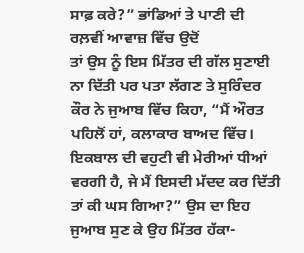ਸਾਫ਼ ਕਰੇ?” ਭਾਂਡਿਆਂ ਤੇ ਪਾਣੀ ਦੀ ਰਲ਼ਵੀਂ ਆਵਾਜ਼ ਵਿੱਚ ਉਦੋਂ
ਤਾਂ ਉਸ ਨੂੰ ਇਸ ਮਿੱਤਰ ਦੀ ਗੱਲ ਸੁਣਾਈ ਨਾ ਦਿੱਤੀ ਪਰ ਪਤਾ ਲੱਗਣ ਤੇ ਸੁਰਿੰਦਰ
ਕੌਰ ਨੇ ਜੁਆਬ ਵਿੱਚ ਕਿਹਾ, “ਮੈਂ ਔਰਤ ਪਹਿਲੋਂ ਹਾਂ, ਕਲਾਕਾਰ ਬਾਅਦ ਵਿੱਚ।
ਇਕਬਾਲ ਦੀ ਵਹੁਟੀ ਵੀ ਮੇਰੀਆਂ ਧੀਆਂ ਵਰਗੀ ਹੈ, ਜੇ ਮੈਂ ਇਸਦੀ ਮੱਦਦ ਕਰ ਦਿੱਤੀ
ਤਾਂ ਕੀ ਘਸ ਗਿਆ?” ਉਸ ਦਾ ਇਹ ਜੁਆਬ ਸੁਣ ਕੇ ਉਹ ਮਿੱਤਰ ਹੱਕਾ-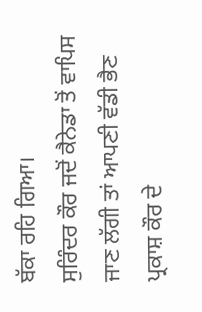ਬੱਕਾ ਰਹਿ ਗਿਆ।
ਸੁਰਿੰਦਰ ਕੌਰ ਜਦੋਂ ਕੈਨੇਡਾ ਤੋਂ ਵਾਪਿਸ ਜਾਣ ਲੱਗੀ ਤਾਂ ਆਪਣੀ ਵੱਡੀ ਭੈਣ
ਪ੍ਰਕਾਸ਼ ਕੌਰ ਦੇ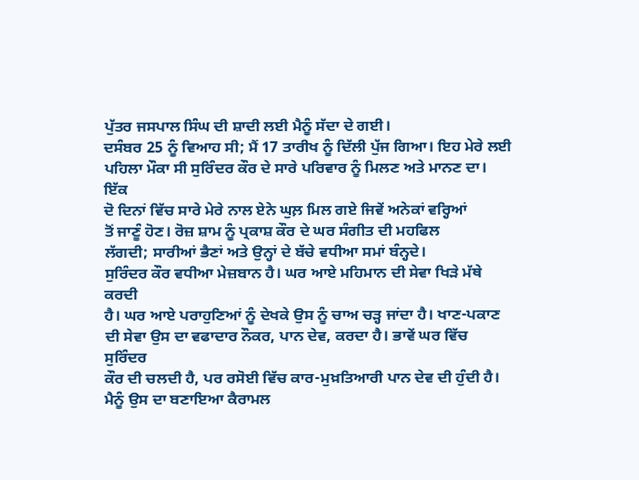ਪੁੱਤਰ ਜਸਪਾਲ ਸਿੰਘ ਦੀ ਸ਼ਾਦੀ ਲਈ ਮੈਨੂੰ ਸੱਦਾ ਦੇ ਗਈ।
ਦਸੰਬਰ 25 ਨੂੰ ਵਿਆਹ ਸੀ; ਮੈਂ 17 ਤਾਰੀਖ ਨੂੰ ਦਿੱਲੀ ਪੁੱਜ ਗਿਆ। ਇਹ ਮੇਰੇ ਲਈ
ਪਹਿਲਾ ਮੌਕਾ ਸੀ ਸੁਰਿੰਦਰ ਕੌਰ ਦੇ ਸਾਰੇ ਪਰਿਵਾਰ ਨੂੰ ਮਿਲਣ ਅਤੇ ਮਾਨਣ ਦਾ। ਇੱਕ
ਦੋ ਦਿਨਾਂ ਵਿੱਚ ਸਾਰੇ ਮੇਰੇ ਨਾਲ ਏਨੇ ਘੁਲ਼ ਮਿਲ ਗਏ ਜਿਵੇਂ ਅਨੇਕਾਂ ਵਰ੍ਹਿਆਂ
ਤੋਂ ਜਾਣੂੰ ਹੋਣ। ਰੋਜ਼ ਸ਼ਾਮ ਨੂੰ ਪ੍ਰਕਾਸ਼ ਕੌਰ ਦੇ ਘਰ ਸੰਗੀਤ ਦੀ ਮਹਫਿਲ
ਲੱਗਦੀ; ਸਾਰੀਆਂ ਭੈਣਾਂ ਅਤੇ ਉਨ੍ਹਾਂ ਦੇ ਬੱਚੇ ਵਧੀਆ ਸਮਾਂ ਬੰਨ੍ਹਦੇ।
ਸੁਰਿੰਦਰ ਕੌਰ ਵਧੀਆ ਮੇਜ਼ਬਾਨ ਹੈ। ਘਰ ਆਏ ਮਹਿਮਾਨ ਦੀ ਸੇਵਾ ਖਿੜੇ ਮੱਥੇ ਕਰਦੀ
ਹੈ। ਘਰ ਆਏ ਪਰਾਹੁਣਿਆਂ ਨੂੰ ਦੇਖਕੇ ਉਸ ਨੂੰ ਚਾਅ ਚੜ੍ਹ ਜਾਂਦਾ ਹੈ। ਖਾਣ-ਪਕਾਣ
ਦੀ ਸੇਵਾ ਉਸ ਦਾ ਵਫਾਦਾਰ ਨੌਕਰ, ਪਾਨ ਦੇਵ, ਕਰਦਾ ਹੈ। ਭਾਵੇਂ ਘਰ ਵਿੱਚ ਸੁਰਿੰਦਰ
ਕੌਰ ਦੀ ਚਲਦੀ ਹੈ, ਪਰ ਰਸੋਈ ਵਿੱਚ ਕਾਰ-ਮੁਖ਼ਤਿਆਰੀ ਪਾਨ ਦੇਵ ਦੀ ਹੁੰਦੀ ਹੈ।
ਮੈਨੂੰ ਉਸ ਦਾ ਬਣਾਇਆ ਕੈਰਾਮਲ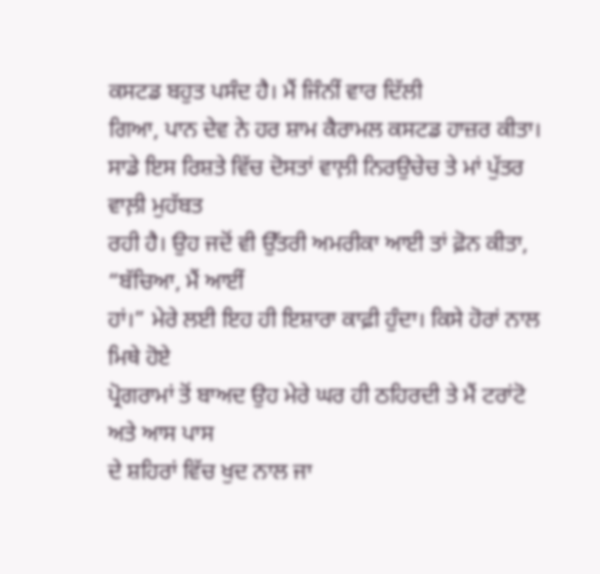ਕਸਟਡ ਬਹੁਤ ਪਸੰਦ ਹੈ। ਮੈਂ ਜਿੰਨੀਂ ਵਾਰ ਦਿੱਲੀ
ਗਿਆ, ਪਾਨ ਦੇਵ ਨੇ ਹਰ ਸ਼ਾਮ ਕੈਰਾਮਲ ਕਸਟਡ ਹਾਜ਼ਰ ਕੀਤਾ।
ਸਾਡੇ ਇਸ ਰਿਸ਼ਤੇ ਵਿੱਚ ਦੋਸਤਾਂ ਵਾਲ਼ੀ ਨਿਰਉਚੇਚ ਤੇ ਮਾਂ ਪੁੱਤਰ ਵਾਲ਼ੀ ਮੁਹੱਬਤ
ਰਹੀ ਹੈ। ਉਹ ਜਦੋਂ ਵੀ ਉੱਤਰੀ ਅਮਰੀਕਾ ਆਈ ਤਾਂ ਫ਼ੋਨ ਕੀਤਾ, “ਬੱਚਿਆ, ਮੈਂ ਆਈਂ
ਹਾਂ।” ਮੇਰੇ ਲਈ ਇਹ ਹੀ ਇਸ਼ਾਰਾ ਕਾਫ਼ੀ ਹੁੰਦਾ। ਕਿਸੇ ਹੋਰਾਂ ਨਾਲ ਮਿਥੇ ਹੋਏ
ਪ੍ਰੋਗਰਾਮਾਂ ਤੋਂ ਬਾਅਦ ਉਹ ਮੇਰੇ ਘਰ ਹੀ ਠਹਿਰਦੀ ਤੇ ਮੈਂ ਟਰਾਂਟੋ ਅਤੇ ਆਸ ਪਾਸ
ਦੇ ਸ਼ਹਿਰਾਂ ਵਿੱਚ ਖੁਦ ਨਾਲ ਜਾ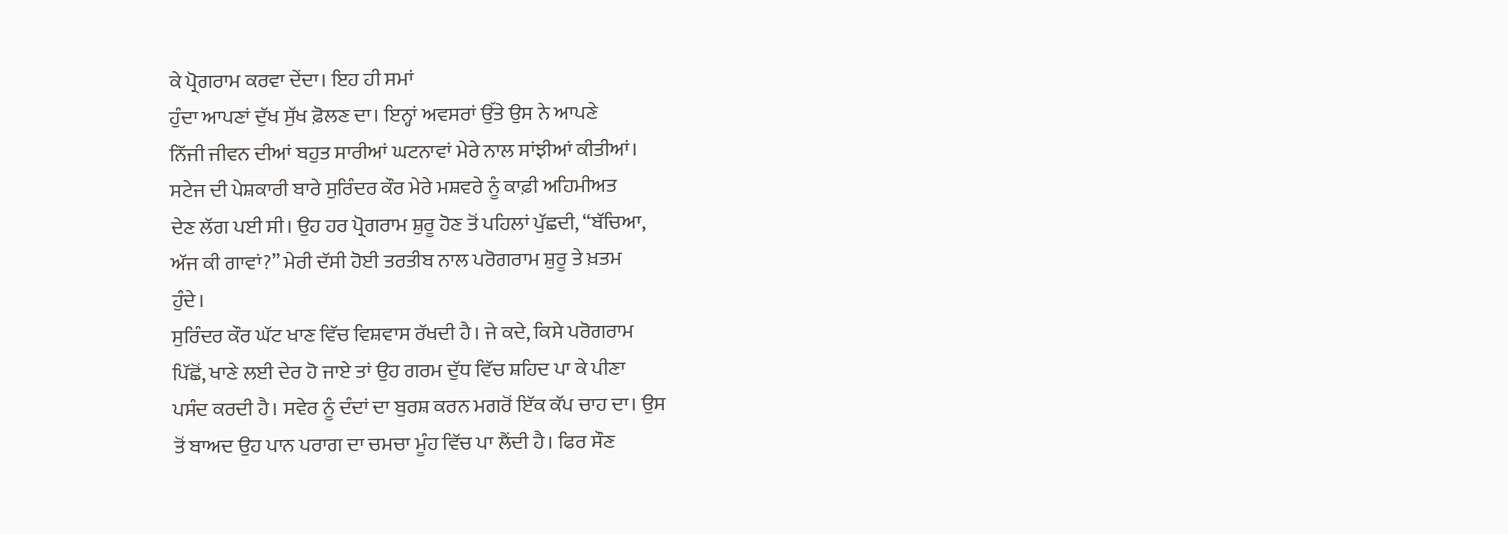ਕੇ ਪ੍ਰੋਗਰਾਮ ਕਰਵਾ ਦੇਂਦਾ। ਇਹ ਹੀ ਸਮਾਂ
ਹੁੰਦਾ ਆਪਣਾਂ ਦੁੱਖ ਸੁੱਖ ਫ਼ੋਲਣ ਦਾ। ਇਨ੍ਹਾਂ ਅਵਸਰਾਂ ਉੱਤੇ ਉਸ ਨੇ ਆਪਣੇ
ਨਿੱਜੀ ਜੀਵਨ ਦੀਆਂ ਬਹੁਤ ਸਾਰੀਆਂ ਘਟਨਾਵਾਂ ਮੇਰੇ ਨਾਲ ਸਾਂਝੀਆਂ ਕੀਤੀਆਂ।
ਸਟੇਜ ਦੀ ਪੇਸ਼ਕਾਰੀ ਬਾਰੇ ਸੁਰਿੰਦਰ ਕੌਰ ਮੇਰੇ ਮਸ਼ਵਰੇ ਨੂੰ ਕਾਫ਼ੀ ਅਹਿਮੀਅਤ
ਦੇਣ ਲੱਗ ਪਈ ਸੀ। ਉਹ ਹਰ ਪ੍ਰੋਗਰਾਮ ਸ਼ੁਰੂ ਹੋਣ ਤੋਂ ਪਹਿਲਾਂ ਪੁੱਛਦੀ, “ਬੱਚਿਆ,
ਅੱਜ ਕੀ ਗਾਵਾਂ?” ਮੇਰੀ ਦੱਸੀ ਹੋਈ ਤਰਤੀਬ ਨਾਲ ਪਰੋਗਰਾਮ ਸ਼ੁਰੂ ਤੇ ਖ਼ਤਮ
ਹੁੰਦੇ।
ਸੁਰਿੰਦਰ ਕੌਰ ਘੱਟ ਖਾਣ ਵਿੱਚ ਵਿਸ਼ਵਾਸ ਰੱਖਦੀ ਹੈ। ਜੇ ਕਦੇ, ਕਿਸੇ ਪਰੋਗਰਾਮ
ਪਿੱਛੋਂ, ਖਾਣੇ ਲਈ ਦੇਰ ਹੋ ਜਾਏ ਤਾਂ ਉਹ ਗਰਮ ਦੁੱਧ ਵਿੱਚ ਸ਼ਹਿਦ ਪਾ ਕੇ ਪੀਣਾ
ਪਸੰਦ ਕਰਦੀ ਹੈ। ਸਵੇਰ ਨੂੰ ਦੰਦਾਂ ਦਾ ਬੁਰਸ਼ ਕਰਨ ਮਗਰੋਂ ਇੱਕ ਕੱਪ ਚਾਹ ਦਾ। ਉਸ
ਤੋਂ ਬਾਅਦ ਉਹ ਪਾਨ ਪਰਾਗ ਦਾ ਚਮਚਾ ਮੂੰਹ ਵਿੱਚ ਪਾ ਲੈਂਦੀ ਹੈ। ਫਿਰ ਸੌਣ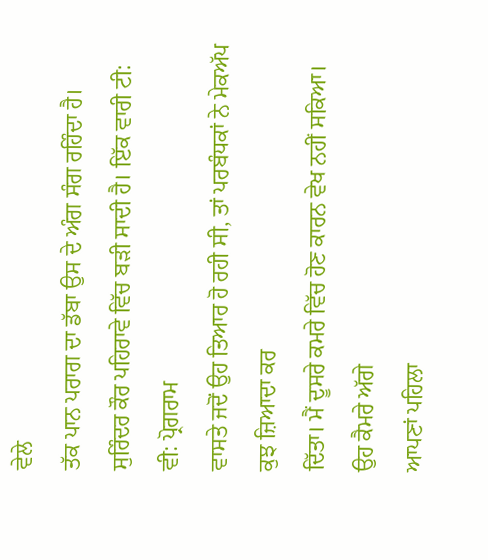ਵੇਲੇ
ਤੱਕ ਪਾਨ ਪਰਾਗ ਦਾ ਡੱਬਾ ਉਸ ਦੇ ਅੰਗ ਸੰਗ ਰਹਿੰਦਾ ਹੈ।
ਸੁਰਿੰਦਰ ਕੌਰ ਪਹਿਰਾਵੇ ਵਿੱਚ ਬੜੀ ਸਾਦੀ ਹੈ। ਇੱਕ ਵਾਰੀ ਟੀ: ਵੀ: ਪ੍ਰੋਗਰਾਮ
ਵਾਸਤੇ ਜਦੋਂ ਉਹ ਤਿਆਰ ਹੋ ਰਹੀ ਸੀ, ਤਾਂ ਪਰਬੰਧਕਾਂ ਨੇ ਮੇਕਅੱਪ ਕੁਝ ਜ਼ਿਆਦਾ ਕਰ
ਦਿੱਤਾ। ਮੈਂ ਦੂਸਰੇ ਕਮਰੇ ਵਿੱਚ ਹੋਣ ਕਾਰਨ ਵੇਖ ਨਹੀਂ ਸਕਿਆ। ਉਹ ਕੈਮਰੇ ਅੱਗੇ
ਆਪਣਾਂ ਪਹਿਲਾ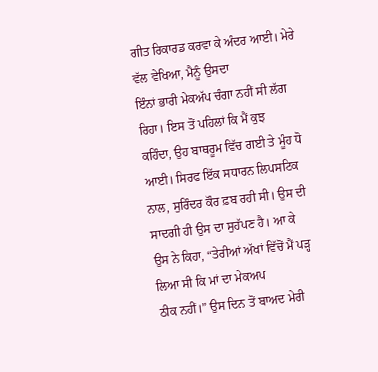ਗੀਤ ਰਿਕਾਰਡ ਕਰਵਾ ਕੇ ਅੰਦਰ ਆਈ। ਮੇਰੇ ਵੱਲ ਵੇਖਿਆ, ਮੈਨੂੰ ਉਸਦਾ
ਇੰਨਾਂ ਭਾਰੀ ਮੇਕਅੱਪ ਚੰਗਾ ਨਹੀਂ ਸੀ ਲੱਗ ਰਿਹਾ। ਇਸ ਤੋਂ ਪਹਿਲਾਂ ਕਿ ਮੈਂ ਕੁਝ
ਕਹਿੰਦਾ, ਉਹ ਬਾਥਰੂਮ ਵਿੱਚ ਗਈ ਤੇ ਮੂੰਹ ਧੋ ਆਈ। ਸਿਰਫ ਇੱਕ ਸਧਾਰਨ ਲਿਪਸਟਿਕ
ਨਾਲ, ਸੁਰਿੰਦਰ ਕੌਰ ਫ਼ਬ ਰਹੀ ਸੀ। ਉਸ ਦੀ ਸਾਦਗੀ ਹੀ ਉਸ ਦਾ ਸੁਹੱਪਣ ਹੈ। ਆ ਕੇ
ਉਸ ਨੇ ਕਿਹਾ, “ਤੇਰੀਆਂ ਅੱਖਾਂ ਵਿੱਚੋਂ ਮੈਂ ਪੜ੍ਹ ਲਿਆ ਸੀ ਕਿ ਮਾਂ ਦਾ ਮੇਕਅਪ
ਠੀਕ ਨਹੀਂ।” ਉਸ ਦਿਨ ਤੋਂ ਬਾਅਦ ਮੇਰੀ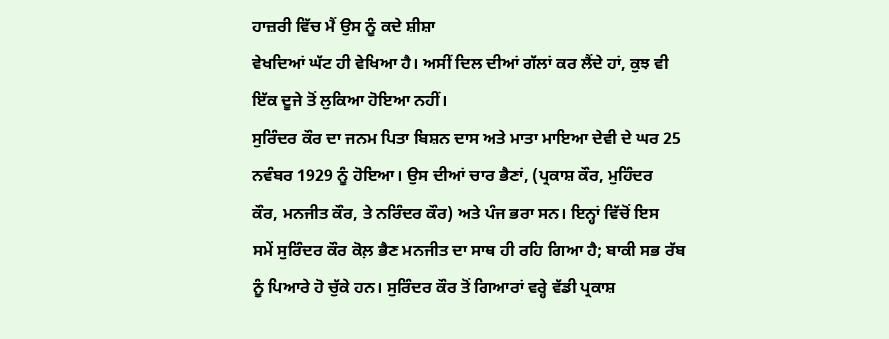ਹਾਜ਼ਰੀ ਵਿੱਚ ਮੈਂ ਉਸ ਨੂੰ ਕਦੇ ਸ਼ੀਸ਼ਾ
ਵੇਖਦਿਆਂ ਘੱਟ ਹੀ ਵੇਖਿਆ ਹੈ। ਅਸੀਂ ਦਿਲ ਦੀਆਂ ਗੱਲਾਂ ਕਰ ਲੈਂਦੇ ਹਾਂ, ਕੁਝ ਵੀ
ਇੱਕ ਦੂਜੇ ਤੋਂ ਲੁਕਿਆ ਹੋਇਆ ਨਹੀਂ।
ਸੁਰਿੰਦਰ ਕੌਰ ਦਾ ਜਨਮ ਪਿਤਾ ਬਿਸ਼ਨ ਦਾਸ ਅਤੇ ਮਾਤਾ ਮਾਇਆ ਦੇਵੀ ਦੇ ਘਰ 25
ਨਵੰਬਰ 1929 ਨੂੰ ਹੋਇਆ। ਉਸ ਦੀਆਂ ਚਾਰ ਭੈਣਾਂ, (ਪ੍ਰਕਾਸ਼ ਕੌਰ, ਮੁਹਿੰਦਰ
ਕੌਰ, ਮਨਜੀਤ ਕੌਰ, ਤੇ ਨਰਿੰਦਰ ਕੌਰ) ਅਤੇ ਪੰਜ ਭਰਾ ਸਨ। ਇਨ੍ਹਾਂ ਵਿੱਚੋਂ ਇਸ
ਸਮੇਂ ਸੁਰਿੰਦਰ ਕੌਰ ਕੋਲ਼ ਭੈਣ ਮਨਜੀਤ ਦਾ ਸਾਥ ਹੀ ਰਹਿ ਗਿਆ ਹੈ; ਬਾਕੀ ਸਭ ਰੱਬ
ਨੂੰ ਪਿਆਰੇ ਹੋ ਚੁੱਕੇ ਹਨ। ਸੁਰਿੰਦਰ ਕੌਰ ਤੋਂ ਗਿਆਰਾਂ ਵਰ੍ਹੇ ਵੱਡੀ ਪ੍ਰਕਾਸ਼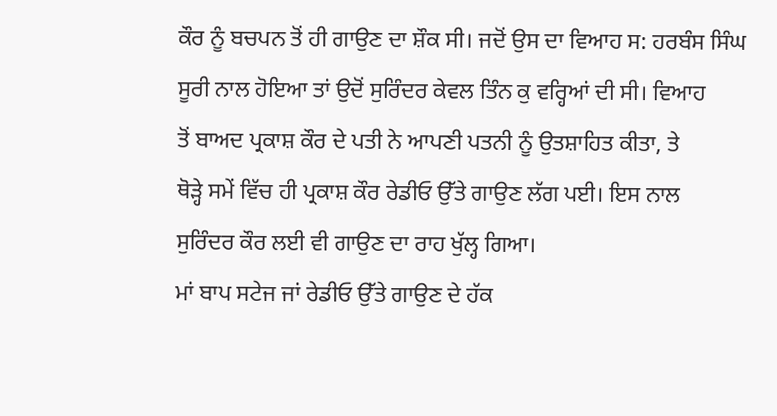ਕੌਰ ਨੂੰ ਬਚਪਨ ਤੋਂ ਹੀ ਗਾਉਣ ਦਾ ਸ਼ੌਕ ਸੀ। ਜਦੋਂ ਉਸ ਦਾ ਵਿਆਹ ਸ: ਹਰਬੰਸ ਸਿੰਘ
ਸੂਰੀ ਨਾਲ ਹੋਇਆ ਤਾਂ ਉਦੋਂ ਸੁਰਿੰਦਰ ਕੇਵਲ ਤਿੰਨ ਕੁ ਵਰ੍ਹਿਆਂ ਦੀ ਸੀ। ਵਿਆਹ
ਤੋਂ ਬਾਅਦ ਪ੍ਰਕਾਸ਼ ਕੌਰ ਦੇ ਪਤੀ ਨੇ ਆਪਣੀ ਪਤਨੀ ਨੂੰ ਉਤਸ਼ਾਹਿਤ ਕੀਤਾ, ਤੇ
ਥੋੜ੍ਹੇ ਸਮੇਂ ਵਿੱਚ ਹੀ ਪ੍ਰਕਾਸ਼ ਕੌਰ ਰੇਡੀਓ ਉੱਤੇ ਗਾਉਣ ਲੱਗ ਪਈ। ਇਸ ਨਾਲ
ਸੁਰਿੰਦਰ ਕੌਰ ਲਈ ਵੀ ਗਾਉਣ ਦਾ ਰਾਹ ਖੁੱਲ੍ਹ ਗਿਆ।
ਮਾਂ ਬਾਪ ਸਟੇਜ ਜਾਂ ਰੇਡੀਓ ਉੱਤੇ ਗਾਉਣ ਦੇ ਹੱਕ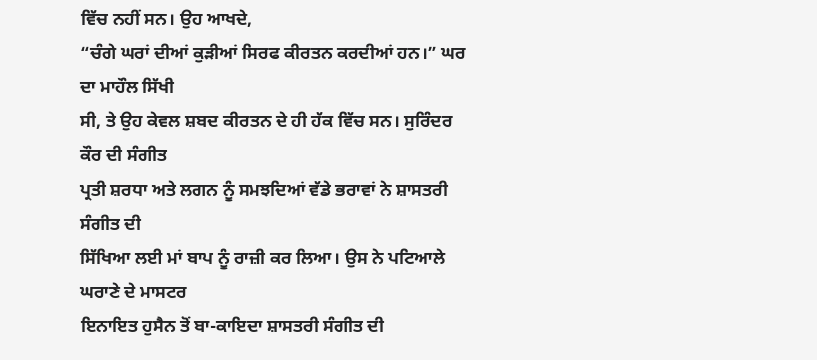ਵਿੱਚ ਨਹੀਂ ਸਨ। ਉਹ ਆਖਦੇ,
“ਚੰਗੇ ਘਰਾਂ ਦੀਆਂ ਕੁੜੀਆਂ ਸਿਰਫ ਕੀਰਤਨ ਕਰਦੀਆਂ ਹਨ।” ਘਰ ਦਾ ਮਾਹੌਲ ਸਿੱਖੀ
ਸੀ, ਤੇ ਉਹ ਕੇਵਲ ਸ਼ਬਦ ਕੀਰਤਨ ਦੇ ਹੀ ਹੱਕ ਵਿੱਚ ਸਨ। ਸੁਰਿੰਦਰ ਕੌਰ ਦੀ ਸੰਗੀਤ
ਪ੍ਰਤੀ ਸ਼ਰਧਾ ਅਤੇ ਲਗਨ ਨੂੰ ਸਮਝਦਿਆਂ ਵੱਡੇ ਭਰਾਵਾਂ ਨੇ ਸ਼ਾਸਤਰੀ ਸੰਗੀਤ ਦੀ
ਸਿੱਖਿਆ ਲਈ ਮਾਂ ਬਾਪ ਨੂੰ ਰਾਜ਼ੀ ਕਰ ਲਿਆ। ਉਸ ਨੇ ਪਟਿਆਲੇ ਘਰਾਣੇ ਦੇ ਮਾਸਟਰ
ਇਨਾਇਤ ਹੁਸੈਨ ਤੋਂ ਬਾ-ਕਾਇਦਾ ਸ਼ਾਸਤਰੀ ਸੰਗੀਤ ਦੀ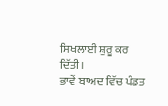ਸਿਖਲਾਈ ਸ਼ੁਰੂ ਕਰ ਦਿੱਤੀ।
ਭਾਵੇਂ ਬਾਅਦ ਵਿੱਚ ਪੰਡਤ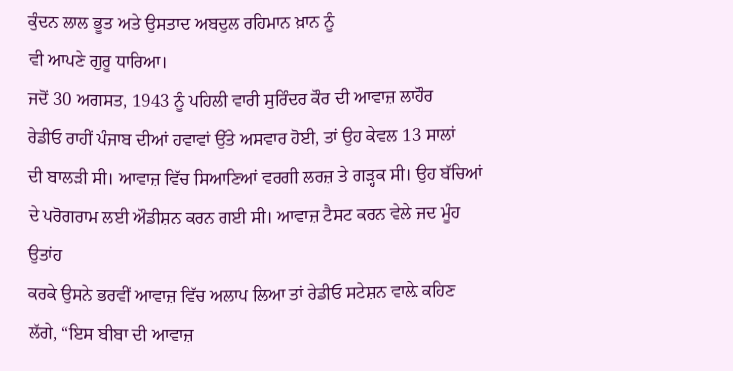ਕੁੰਦਨ ਲਾਲ ਭੂਤ ਅਤੇ ਉਸਤਾਦ ਅਬਦੁਲ ਰਹਿਮਾਨ ਖ਼ਾਨ ਨੂੰ
ਵੀ ਆਪਣੇ ਗੁਰੂ ਧਾਰਿਆ।
ਜਦੋਂ 30 ਅਗਸਤ, 1943 ਨੂੰ ਪਹਿਲੀ ਵਾਰੀ ਸੁਰਿੰਦਰ ਕੌਰ ਦੀ ਆਵਾਜ਼ ਲਾਹੌਰ
ਰੇਡੀਓ ਰਾਹੀਂ ਪੰਜਾਬ ਦੀਆਂ ਹਵਾਵਾਂ ਉੱਤੇ ਅਸਵਾਰ ਹੋਈ, ਤਾਂ ਉਹ ਕੇਵਲ 13 ਸਾਲਾਂ
ਦੀ ਬਾਲੜੀ ਸੀ। ਆਵਾਜ਼ ਵਿੱਚ ਸਿਆਣਿਆਂ ਵਰਗੀ ਲਰਜ਼ ਤੇ ਗੜ੍ਹਕ ਸੀ। ਉਹ ਬੱਚਿਆਂ
ਦੇ ਪਰੋਗਰਾਮ ਲਈ ਔਡੀਸ਼ਨ ਕਰਨ ਗਈ ਸੀ। ਆਵਾਜ਼ ਟੈਸਟ ਕਰਨ ਵੇਲੇ ਜਦ ਮੂੰਹ ਉਤਾਂਹ
ਕਰਕੇ ਉਸਨੇ ਭਰਵੀਂ ਆਵਾਜ਼ ਵਿੱਚ ਅਲਾਪ ਲਿਆ ਤਾਂ ਰੇਡੀਓ ਸਟੇਸ਼ਨ ਵਾਲ਼ੇ ਕਹਿਣ
ਲੱਗੇ, “ਇਸ ਬੀਬਾ ਦੀ ਆਵਾਜ਼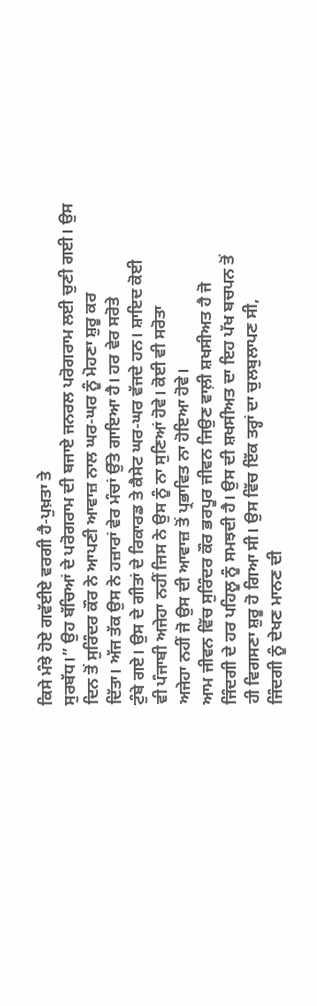ਕਿਸੇ ਮੰਝੇ ਹੋਏ ਗਵੱਈਏ ਵਰਗੀ ਹੈ-ਪੁਖ਼ਤਾ ਤੇ
ਸੁਰਬੱਧ।” ਉਹ ਬੱਚਿਆਂ ਦੇ ਪਰੋਗਰਾਮ ਦੀ ਬਜਾਏ ਜਨਰਲ ਪਰੋਗਰਾਮ ਲਈ ਚੁਣੀ ਗਈ। ਉਸ
ਦਿਨ ਤੋਂ ਸੁਰਿੰਦਰ ਕੌਰ ਨੇ ਆਪਣੀ ਆਵਾਜ਼ ਨਾਲ ਘਰ-ਘਰ ਨੂੰ ਮੋਹਣਾ ਸ਼ੁਰੂ ਕਰ
ਦਿੱਤਾ। ਅੱਜ ਤੱਕ ਉਸ ਨੇ ਹਜ਼ਾਰਾਂ ਵੇਰ ਮੰਚਾਂ ਉੱਤੇ ਗਾਇਆ ਹੈ। ਹਰ ਵੇਰ ਸਰੋਤੇ
ਟੁੰਬੇ ਗਏ। ਉਸ ਦੇ ਗੀਤਾਂ ਦੇ ਰਿਕਾਰਡ ਤੇ ਕੈਸੇਟ ਘਰ-ਘਰ ਵੱਜਦੇ ਹਨ। ਸ਼ਾਇਦ ਕੋਈ
ਵੀ ਪੰਜਾਬੀ ਅਜੇਹਾ ਨਹੀਂ ਜਿਸ ਨੇ ਉਸ ਨੂੰ ਨਾ ਸੁਣਿਆਂ ਹੋਵੇ। ਕੋਈ ਵੀ ਸਰੋਤਾ
ਅਜੇਹਾ ਨਹੀਂ ਜੋ ਉਸ ਦੀ ਆਵਾਜ਼ ਤੋਂ ਪ੍ਰਭਾਵਿਤ ਨਾ ਹੋਇਆ ਹੋਵੇ।
ਆਮ ਜੀਵਨ ਵਿੱਚ ਸੁਰਿੰਦਰ ਕੌਰ ਭਰਪੂਰ ਜੀਵਨ ਜਿਉਣ ਵਾਲ਼ੀ ਸ਼ਖਸੀਅਤ ਹੈ ਜੋ
ਜਿੰਦਗੀ ਦੇ ਹਰ ਪਹਿਲੂ ਨੂੰ ਸਮਝਦੀ ਹੈ। ਉਸ ਦੀ ਸ਼ਖਸੀਅਤ ਦਾ ਇਹ ਪੱਖ ਬਚਪਨ ਤੋਂ
ਹੀ ਵਿਗਸਣਾ ਸ਼ੁਰੂ ਹੋ ਗਿਆ ਸੀ। ਉਸ ਵਿੱਚ ਇੱਕ ਤਰ੍ਹਾਂ ਦਾ ਚੁਲਬੁਲਾਪਣ ਸੀ,
ਜਿੰਦਗੀ ਨੂੰ ਦੇਖਣ ਮਾਨਣ ਦੀ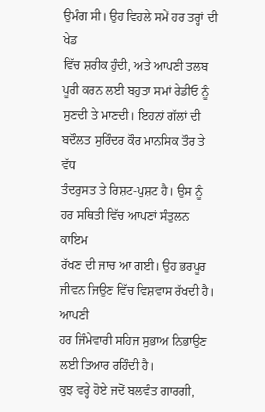ਉਮੰਗ ਸੀ। ਉਹ ਵਿਹਲੇ ਸਮੇਂ ਹਰ ਤਰ੍ਹਾਂ ਦੀ ਖੇਡ
ਵਿੱਚ ਸ਼ਰੀਕ ਹੁੰਦੀ, ਅਤੇ ਆਪਣੀ ਤਲਬ ਪੂਰੀ ਕਰਨ ਲਈ ਬਹੁਤਾ ਸਮਾਂ ਰੇਡੀਓ ਨੂੰ
ਸੁਣਦੀ ਤੇ ਮਾਣਦੀ। ਇਹਨਾਂ ਗੱਲਾਂ ਦੀ ਬਦੌਲਤ ਸੁਰਿੰਦਰ ਕੌਰ ਮਾਨਸਿਕ ਤੌਰ ਤੇ ਵੱਧ
ਤੰਦਰੁਸਤ ਤੇ ਰਿਸ਼ਟ-ਪੁਸ਼ਟ ਹੈ। ਉਸ ਨੂੰ ਹਰ ਸਥਿਤੀ ਵਿੱਚ ਆਪਣਾਂ ਸੰਤੁਲਨ ਕਾਇਮ
ਰੱਖਣ ਦੀ ਜਾਚ ਆ ਗਈ। ਉਹ ਭਰਪੂਰ ਜੀਵਨ ਜਿਉਣ ਵਿੱਚ ਵਿਸ਼ਵਾਸ ਰੱਖਦੀ ਹੈ। ਆਪਣੀ
ਹਰ ਜਿੰਮੇਵਾਰੀ ਸਹਿਜ ਸੁਭਾਅ ਨਿਭਾਉਣ ਲਈ ਤਿਆਰ ਰਹਿੰਦੀ ਹੈ।
ਕੁਝ ਵਰ੍ਹੇ ਹੋਏ ਜਦੋਂ ਬਲਵੰਤ ਗਾਰਗੀ,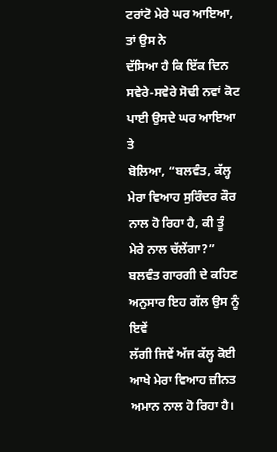ਟਰਾਂਟੋ ਮੇਰੇ ਘਰ ਆਇਆ, ਤਾਂ ਉਸ ਨੇ
ਦੱਸਿਆ ਹੈ ਕਿ ਇੱਕ ਦਿਨ ਸਵੇਰੇ-ਸਵੇਰੇ ਸੋਢੀ ਨਵਾਂ ਕੋਟ ਪਾਈ ਉਸਦੇ ਘਰ ਆਇਆ ਤੇ
ਬੋਲਿਆ, “ਬਲਵੰਤ, ਕੱਲ੍ਹ ਮੇਰਾ ਵਿਆਹ ਸੁਰਿੰਦਰ ਕੌਰ ਨਾਲ ਹੋ ਰਿਹਾ ਹੈ, ਕੀ ਤੂੰ
ਮੇਰੇ ਨਾਲ ਚੱਲੇਂਗਾ?” ਬਲਵੰਤ ਗਾਰਗੀ ਦੇ ਕਹਿਣ ਅਨੁਸਾਰ ਇਹ ਗੱਲ ਉਸ ਨੂੰ ਇਵੇਂ
ਲੱਗੀ ਜਿਵੇਂ ਅੱਜ ਕੱਲ੍ਹ ਕੋਈ ਆਖੇ ਮੇਰਾ ਵਿਆਹ ਜ਼ੀਨਤ ਅਮਾਨ ਨਾਲ ਹੋ ਰਿਹਾ ਹੈ।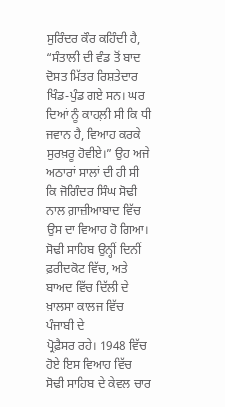ਸੁਰਿੰਦਰ ਕੌਰ ਕਹਿੰਦੀ ਹੈ, “ਸੰਤਾਲੀ ਦੀ ਵੰਡ ਤੋਂ ਬਾਦ ਦੋਸਤ ਮਿੱਤਰ ਰਿਸ਼ਤੇਦਾਰ
ਖਿੰਡ-ਪੁੰਡ ਗਏ ਸਨ। ਘਰ ਦਿਆਂ ਨੂੰ ਕਾਹਲ਼ੀ ਸੀ ਕਿ ਧੀ ਜਵਾਨ ਹੈ, ਵਿਆਹ ਕਰਕੇ
ਸੁਰਖ਼ਰੂ ਹੋਵੀਏ।” ਉਹ ਅਜੇ ਅਠਾਰਾਂ ਸਾਲਾਂ ਦੀ ਹੀ ਸੀ ਕਿ ਜੋਗਿੰਦਰ ਸਿੰਘ ਸੋਢੀ
ਨਾਲ ਗ਼ਾਜ਼ੀਆਬਾਦ ਵਿੱਚ ਉਸ ਦਾ ਵਿਆਹ ਹੋ ਗਿਆ। ਸੋਢੀ ਸਾਹਿਬ ਉਨ੍ਹੀਂ ਦਿਨੀਂ
ਫ਼ਰੀਦਕੋਟ ਵਿੱਚ, ਅਤੇ ਬਾਅਦ ਵਿੱਚ ਦਿੱਲੀ ਦੇ ਖ਼ਾਲਸਾ ਕਾਲਜ ਵਿੱਚ ਪੰਜਾਬੀ ਦੇ
ਪ੍ਰੋਫ਼ੈਸਰ ਰਹੇ। 1948 ਵਿੱਚ ਹੋਏ ਇਸ ਵਿਆਹ ਵਿੱਚ ਸੋਢੀ ਸਾਹਿਬ ਦੇ ਕੇਵਲ ਚਾਰ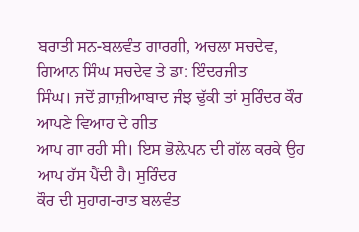ਬਰਾਤੀ ਸਨ-ਬਲਵੰਤ ਗਾਰਗੀ, ਅਚਲਾ ਸਚਦੇਵ, ਗਿਆਨ ਸਿੰਘ ਸਚਦੇਵ ਤੇ ਡਾ: ਇੰਦਰਜੀਤ
ਸਿੰਘ। ਜਦੋਂ ਗ਼ਾਜ਼ੀਆਬਾਦ ਜੰਝ ਢੁੱਕੀ ਤਾਂ ਸੁਰਿੰਦਰ ਕੌਰ ਆਪਣੇ ਵਿਆਹ ਦੇ ਗੀਤ
ਆਪ ਗਾ ਰਹੀ ਸੀ। ਇਸ ਭੋਲ਼ੇਪਨ ਦੀ ਗੱਲ ਕਰਕੇ ਉਹ ਆਪ ਹੱਸ ਪੈਂਦੀ ਹੈ। ਸੁਰਿੰਦਰ
ਕੌਰ ਦੀ ਸੁਹਾਗ-ਰਾਤ ਬਲਵੰਤ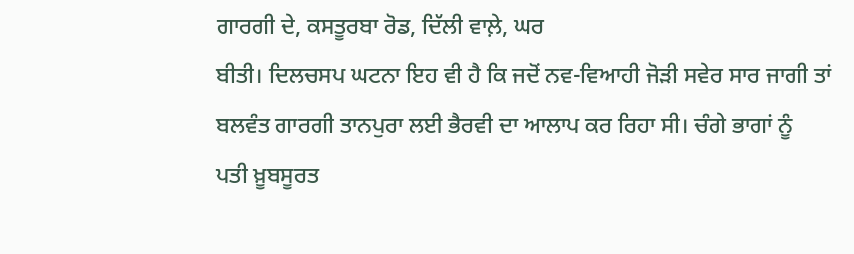ਗਾਰਗੀ ਦੇ, ਕਸਤੂਰਬਾ ਰੋਡ, ਦਿੱਲੀ ਵਾਲ਼ੇ, ਘਰ
ਬੀਤੀ। ਦਿਲਚਸਪ ਘਟਨਾ ਇਹ ਵੀ ਹੈ ਕਿ ਜਦੋਂ ਨਵ-ਵਿਆਹੀ ਜੋੜੀ ਸਵੇਰ ਸਾਰ ਜਾਗੀ ਤਾਂ
ਬਲਵੰਤ ਗਾਰਗੀ ਤਾਨਪੁਰਾ ਲਈ ਭੈਰਵੀ ਦਾ ਆਲਾਪ ਕਰ ਰਿਹਾ ਸੀ। ਚੰਗੇ ਭਾਗਾਂ ਨੂੰ
ਪਤੀ ਖ਼ੂਬਸੂਰਤ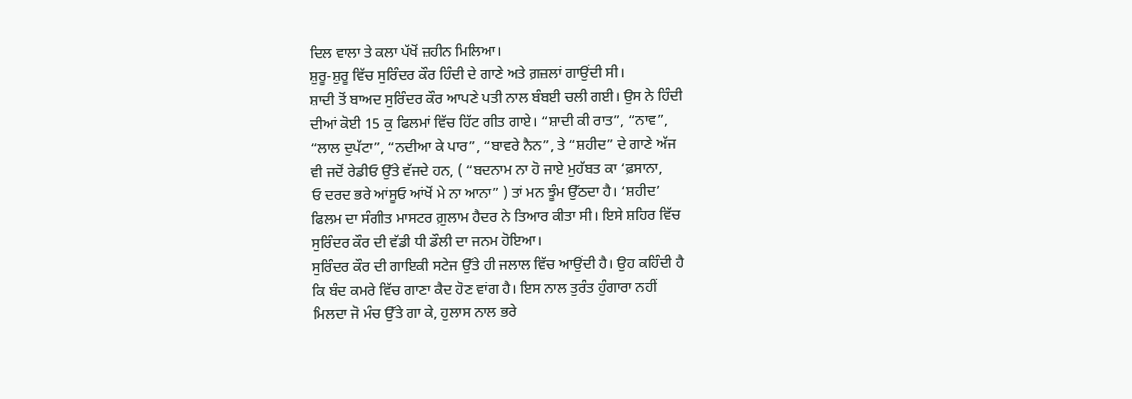ਦਿਲ ਵਾਲਾ ਤੇ ਕਲਾ ਪੱਖੋਂ ਜ਼ਹੀਨ ਮਿਲਿਆ।
ਸ਼ੁਰੂ-ਸ਼ੁਰੂ ਵਿੱਚ ਸੁਰਿੰਦਰ ਕੌਰ ਹਿੰਦੀ ਦੇ ਗਾਣੇ ਅਤੇ ਗ਼ਜ਼ਲਾਂ ਗਾਉਂਦੀ ਸੀ।
ਸ਼ਾਦੀ ਤੋਂ ਬਾਅਦ ਸੁਰਿੰਦਰ ਕੌਰ ਆਪਣੇ ਪਤੀ ਨਾਲ ਬੰਬਈ ਚਲੀ ਗਈ। ਉਸ ਨੇ ਹਿੰਦੀ
ਦੀਆਂ ਕੋਈ 15 ਕੁ ਫਿਲਮਾਂ ਵਿੱਚ ਹਿੱਟ ਗੀਤ ਗਾਏ। “ਸ਼ਾਦੀ ਕੀ ਰਾਤ”, “ਨਾਵ”,
“ਲਾਲ ਦੁਪੱਟਾ”, “ਨਦੀਆ ਕੇ ਪਾਰ”, “ਬਾਵਰੇ ਨੈਨ”, ਤੇ “ਸ਼ਹੀਦ” ਦੇ ਗਾਣੇ ਅੱਜ
ਵੀ ਜਦੋਂ ਰੇਡੀਓ ਉੱਤੇ ਵੱਜਦੇ ਹਨ, ( “ਬਦਨਾਮ ਨਾ ਹੋ ਜਾਏ ਮੁਹੱਬਤ ਕਾ ‘ਫ਼ਸਾਨਾ,
ਓ ਦਰਦ ਭਰੇ ਆਂਸੂਓ ਆਂਖੋਂ ਮੇ ਨਾ ਆਨਾ” ) ਤਾਂ ਮਨ ਝੂੰਮ ਉੱਠਦਾ ਹੈ। ‘ਸ਼ਹੀਦ’
ਫਿਲਮ ਦਾ ਸੰਗੀਤ ਮਾਸਟਰ ਗ਼ੁਲਾਮ ਹੈਦਰ ਨੇ ਤਿਆਰ ਕੀਤਾ ਸੀ। ਇਸੇ ਸ਼ਹਿਰ ਵਿੱਚ
ਸੁਰਿੰਦਰ ਕੌਰ ਦੀ ਵੱਡੀ ਧੀ ਡੌਲੀ ਦਾ ਜਨਮ ਹੋਇਆ।
ਸੁਰਿੰਦਰ ਕੌਰ ਦੀ ਗਾਇਕੀ ਸਟੇਜ ਉੱਤੇ ਹੀ ਜਲਾਲ ਵਿੱਚ ਆਉਂਦੀ ਹੈ। ਉਹ ਕਹਿੰਦੀ ਹੈ
ਕਿ ਬੰਦ ਕਮਰੇ ਵਿੱਚ ਗਾਣਾ ਕੈਦ ਹੋਣ ਵਾਂਗ ਹੈ। ਇਸ ਨਾਲ ਤੁਰੰਤ ਹੁੰਗਾਰਾ ਨਹੀਂ
ਮਿਲਦਾ ਜੋ ਮੰਚ ਉੱਤੇ ਗਾ ਕੇ, ਹੁਲਾਸ ਨਾਲ ਭਰੇ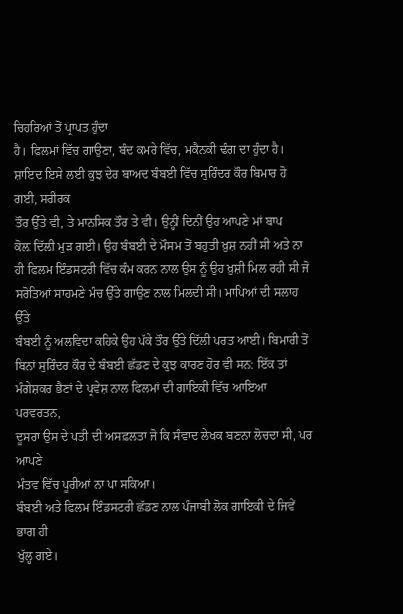ਚਿਹਰਿਆਂ ਤੋਂ ਪ੍ਰਾਪਤ ਹੁੰਦਾ
ਹੈ। ਫਿਲਮਾਂ ਵਿੱਚ ਗਾਉਣਾ, ਬੰਦ ਕਮਰੇ ਵਿੱਚ, ਮਕੈਨਕੀ ਢੰਗ ਦਾ ਹੁੰਦਾ ਹੈ।
ਸ਼ਾਇਦ ਇਸੇ ਲਈ ਕੁਝ ਦੇਰ ਬਾਅਦ ਬੰਬਈ ਵਿੱਚ ਸੁਰਿੰਦਰ ਕੌਰ ਬਿਮਾਰ ਹੋ ਗਈ, ਸਰੀਰਕ
ਤੌਰ ਉੱਤੇ ਵੀ, ਤੇ ਮਾਨਸਿਕ ਤੌਰ ਤੇ ਵੀ। ਉਨ੍ਹੀਂ ਦਿਨੀਂ ਉਹ ਆਪਣੇ ਮਾਂ ਬਾਪ
ਕੋਲ਼ ਦਿੱਲੀ ਮੁੜ ਗਈ। ਉਹ ਬੰਬਈ ਦੇ ਮੌਸਮ ਤੋਂ ਬਹੁਤੀ ਖ਼ੁਸ਼ ਨਹੀਂ ਸੀ ਅਤੇ ਨਾ
ਹੀ ਫਿਲਮ ਇੰਡਸਟਰੀ ਵਿੱਚ ਕੰਮ ਕਰਨ ਨਾਲ ਉਸ ਨੂੰ ਉਹ ਖ਼ੁਸ਼ੀ ਮਿਲ ਰਹੀ ਸੀ ਜੋ
ਸਰੋਤਿਆਂ ਸਾਹਮਣੇ ਮੰਚ ਉੱਤੇ ਗਾਉਣ ਨਾਲ ਮਿਲਦੀ ਸੀ। ਮਾਪਿਆਂ ਦੀ ਸਲਾਹ ਉੱਤੇ
ਬੰਬਈ ਨੂੰ ਅਲਵਿਦਾ ਕਹਿਕੇ ਉਹ ਪੱਕੇ ਤੌਰ ਉੱਤੇ ਦਿੱਲੀ ਪਰਤ ਆਈ। ਬਿਮਾਰੀ ਤੋਂ
ਬਿਨਾਂ ਸੁਰਿੰਦਰ ਕੌਰ ਦੇ ਬੰਬਈ ਛੱਡਣ ਦੇ ਕੁਝ ਕਾਰਣ ਹੋਰ ਵੀ ਸਨ: ਇੱਕ ਤਾਂ
ਮੰਗੇਸ਼ਕਰ ਭੈਣਾਂ ਦੇ ਪ੍ਰਵੇਸ਼ ਨਾਲ ਫਿਲਮਾਂ ਦੀ ਗਾਇਕੀ ਵਿੱਚ ਆਇਆ ਪਰਵਰਤਨ,
ਦੂਸਰਾ ਉਸ ਦੇ ਪਤੀ ਦੀ ਅਸਫ਼ਲਤਾ ਜੋ ਕਿ ਸੰਵਾਦ ਲੇਖਕ ਬਣਨਾ ਲੋਚਦਾ ਸੀ, ਪਰ ਆਪਣੇ
ਮੰਤਵ ਵਿੱਚ ਪੂਰੀਆਂ ਨਾ ਪਾ ਸਕਿਆ।
ਬੰਬਈ ਅਤੇ ਫਿਲਮ ਇੰਡਸਟਰੀ ਛੱਡਣ ਨਾਲ ਪੰਜਾਬੀ ਲੋਕ ਗਾਇਕੀ ਦੇ ਜਿਵੇਂ ਭਾਗ ਹੀ
ਖੁੱਲ੍ਹ ਗਏ।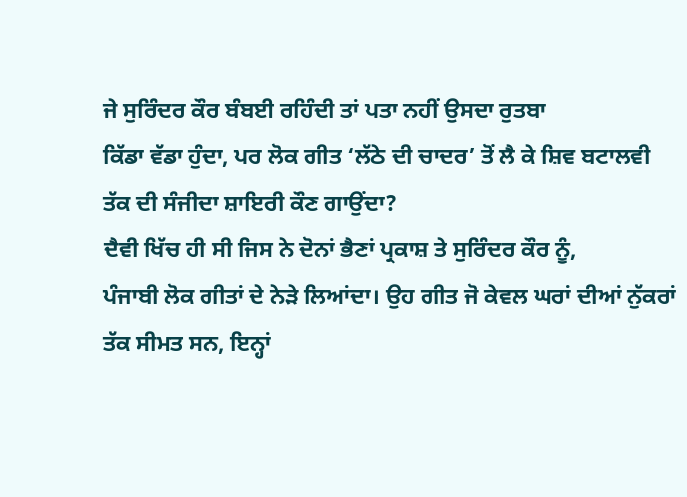ਜੇ ਸੁਰਿੰਦਰ ਕੌਰ ਬੰਬਈ ਰਹਿੰਦੀ ਤਾਂ ਪਤਾ ਨਹੀਂ ਉਸਦਾ ਰੁਤਬਾ
ਕਿੱਡਾ ਵੱਡਾ ਹੁੰਦਾ, ਪਰ ਲੋਕ ਗੀਤ ‘ਲੱਠੇ ਦੀ ਚਾਦਰ’ ਤੋਂ ਲੈ ਕੇ ਸ਼ਿਵ ਬਟਾਲਵੀ
ਤੱਕ ਦੀ ਸੰਜੀਦਾ ਸ਼ਾਇਰੀ ਕੌਣ ਗਾਉਂਦਾ?
ਦੈਵੀ ਖਿੱਚ ਹੀ ਸੀ ਜਿਸ ਨੇ ਦੋਨਾਂ ਭੈਣਾਂ ਪ੍ਰਕਾਸ਼ ਤੇ ਸੁਰਿੰਦਰ ਕੌਰ ਨੂੰ,
ਪੰਜਾਬੀ ਲੋਕ ਗੀਤਾਂ ਦੇ ਨੇੜੇ ਲਿਆਂਦਾ। ਉਹ ਗੀਤ ਜੋ ਕੇਵਲ ਘਰਾਂ ਦੀਆਂ ਨੁੱਕਰਾਂ
ਤੱਕ ਸੀਮਤ ਸਨ, ਇਨ੍ਹਾਂ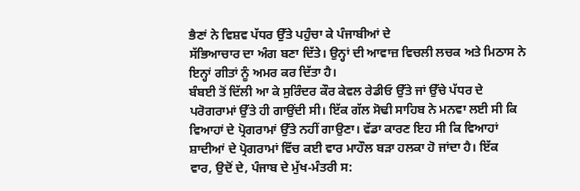ਭੈਣਾਂ ਨੇ ਵਿਸ਼ਵ ਪੱਧਰ ਉੱਤੇ ਪਹੁੰਚਾ ਕੇ ਪੰਜਾਬੀਆਂ ਦੇ
ਸੱਭਿਆਚਾਰ ਦਾ ਅੰਗ ਬਣਾ ਦਿੱਤੇ। ਉਨ੍ਹਾਂ ਦੀ ਆਵਾਜ਼ ਵਿਚਲੀ ਲਚਕ ਅਤੇ ਮਿਠਾਸ ਨੇ
ਇਨ੍ਹਾਂ ਗੀਤਾਂ ਨੂੰ ਅਮਰ ਕਰ ਦਿੱਤਾ ਹੈ।
ਬੰਬਈ ਤੋਂ ਦਿੱਲੀ ਆ ਕੇ ਸੁਰਿੰਦਰ ਕੌਰ ਕੇਵਲ ਰੇਡੀਓ ਉੱਤੇ ਜਾਂ ਉੱਚੇ ਪੱਧਰ ਦੇ
ਪਰੋਗਰਾਮਾਂ ਉੱਤੇ ਹੀ ਗਾਉਂਦੀ ਸੀ। ਇੱਕ ਗੱਲ ਸੋਢੀ ਸਾਹਿਬ ਨੇ ਮਨਵਾ ਲਈ ਸੀ ਕਿ
ਵਿਆਹਾਂ ਦੇ ਪ੍ਰੋਗਰਾਮਾਂ ਉੱਤੇ ਨਹੀਂ ਗਾਉਣਾ। ਵੱਡਾ ਕਾਰਣ ਇਹ ਸੀ ਕਿ ਵਿਆਹਾਂ
ਸ਼ਾਦੀਆਂ ਦੇ ਪ੍ਰੋਗਰਾਮਾਂ ਵਿੱਚ ਕਈ ਵਾਰ ਮਾਹੌਲ ਬੜਾ ਹਲਕਾ ਹੋ ਜਾਂਦਾ ਹੈ। ਇੱਕ
ਵਾਰ, ਉਦੋਂ ਦੇ, ਪੰਜਾਬ ਦੇ ਮੁੱਖ-ਮੰਤਰੀ ਸ: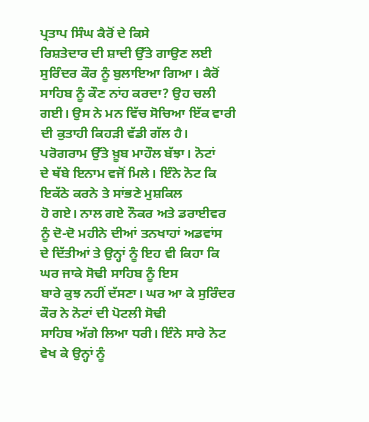ਪ੍ਰਤਾਪ ਸਿੰਘ ਕੈਰੋਂ ਦੇ ਕਿਸੇ
ਰਿਸ਼ਤੇਦਾਰ ਦੀ ਸ਼ਾਦੀ ਉੱਤੇ ਗਾਉਣ ਲਈ ਸੁਰਿੰਦਰ ਕੌਰ ਨੂੰ ਬੁਲਾਇਆ ਗਿਆ। ਕੈਰੋਂ
ਸਾਹਿਬ ਨੂੰ ਕੌਣ ਨਾਂਹ ਕਰਦਾ? ਉਹ ਚਲੀ ਗਈ। ਉਸ ਨੇ ਮਨ ਵਿੱਚ ਸੋਚਿਆ ਇੱਕ ਵਾਰੀ
ਦੀ ਕੁਤਾਹੀ ਕਿਹੜੀ ਵੱਡੀ ਗੱਲ ਹੈ। ਪਰੋਗਰਾਮ ਉੱਤੇ ਖ਼ੂਬ ਮਾਹੌਲ ਬੱਝਾ। ਨੋਟਾਂ
ਦੇ ਥੱਬੇ ਇਨਾਮ ਵਜੋਂ ਮਿਲੇ। ਇੰਨੇ ਨੋਟ ਕਿ ਇਕੱਠੇ ਕਰਨੇ ਤੇ ਸਾਂਭਣੇ ਮੁਸ਼ਕਿਲ
ਹੋ ਗਏ। ਨਾਲ ਗਏ ਨੌਕਰ ਅਤੇ ਡਰਾਈਵਰ ਨੂੰ ਦੋ-ਦੋ ਮਹੀਨੇ ਦੀਆਂ ਤਨਖਾਹਾਂ ਅਡਵਾਂਸ
ਦੇ ਦਿੱਤੀਆਂ ਤੇ ਉਨ੍ਹਾਂ ਨੂੰ ਇਹ ਵੀ ਕਿਹਾ ਕਿ ਘਰ ਜਾਕੇ ਸੋਢੀ ਸਾਹਿਬ ਨੂੰ ਇਸ
ਬਾਰੇ ਕੁਝ ਨਹੀਂ ਦੱਸਣਾ। ਘਰ ਆ ਕੇ ਸੁਰਿੰਦਰ ਕੌਰ ਨੇ ਨੋਟਾਂ ਦੀ ਪੋਟਲੀ ਸੋਢੀ
ਸਾਹਿਬ ਅੱਗੇ ਲਿਆ ਧਰੀ। ਇੰਨੇ ਸਾਰੇ ਨੋਟ ਵੇਖ ਕੇ ਉਨ੍ਹਾਂ ਨੂੰ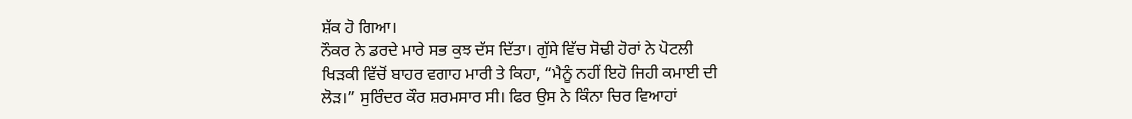ਸ਼ੱਕ ਹੋ ਗਿਆ।
ਨੌਕਰ ਨੇ ਡਰਦੇ ਮਾਰੇ ਸਭ ਕੁਝ ਦੱਸ ਦਿੱਤਾ। ਗੁੱਸੇ ਵਿੱਚ ਸੋਢੀ ਹੋਰਾਂ ਨੇ ਪੋਟਲੀ
ਖਿੜਕੀ ਵਿੱਚੋਂ ਬਾਹਰ ਵਗਾਹ ਮਾਰੀ ਤੇ ਕਿਹਾ, “ਮੈਨੂੰ ਨਹੀਂ ਇਹੋ ਜਿਹੀ ਕਮਾਈ ਦੀ
ਲੋੜ।” ਸੁਰਿੰਦਰ ਕੌਰ ਸ਼ਰਮਸਾਰ ਸੀ। ਫਿਰ ਉਸ ਨੇ ਕਿੰਨਾ ਚਿਰ ਵਿਆਹਾਂ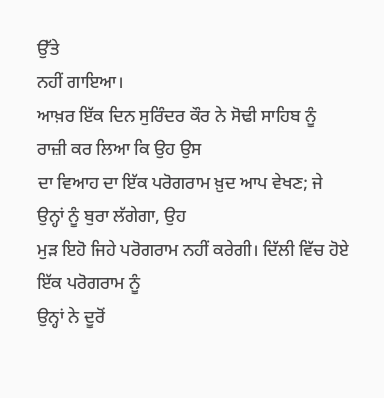ਉੱਤੇ
ਨਹੀਂ ਗਾਇਆ।
ਆਖ਼ਰ ਇੱਕ ਦਿਨ ਸੁਰਿੰਦਰ ਕੌਰ ਨੇ ਸੋਢੀ ਸਾਹਿਬ ਨੂੰ ਰਾਜ਼ੀ ਕਰ ਲਿਆ ਕਿ ਉਹ ਉਸ
ਦਾ ਵਿਆਹ ਦਾ ਇੱਕ ਪਰੋਗਰਾਮ ਖ਼ੁਦ ਆਪ ਵੇਖਣ; ਜੇ ਉਨ੍ਹਾਂ ਨੂੰ ਬੁਰਾ ਲੱਗੇਗਾ, ਉਹ
ਮੁੜ ਇਹੋ ਜਿਹੇ ਪਰੋਗਰਾਮ ਨਹੀਂ ਕਰੇਗੀ। ਦਿੱਲੀ ਵਿੱਚ ਹੋਏ ਇੱਕ ਪਰੋਗਰਾਮ ਨੂੰ
ਉਨ੍ਹਾਂ ਨੇ ਦੂਰੋਂ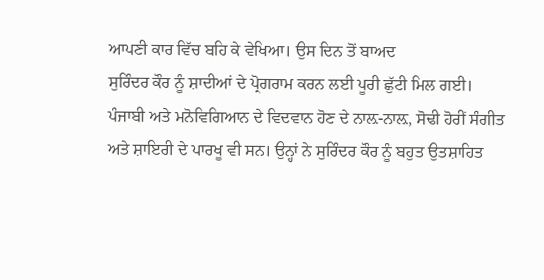ਆਪਣੀ ਕਾਰ ਵਿੱਚ ਬਹਿ ਕੇ ਵੇਖਿਆ। ਉਸ ਦਿਨ ਤੋਂ ਬਾਅਦ
ਸੁਰਿੰਦਰ ਕੌਰ ਨੂੰ ਸ਼ਾਦੀਆਂ ਦੇ ਪ੍ਰੋਗਰਾਮ ਕਰਨ ਲਈ ਪੂਰੀ ਛੁੱਟੀ ਮਿਲ ਗਈ।
ਪੰਜਾਬੀ ਅਤੇ ਮਨੋਵਿਗਿਆਨ ਦੇ ਵਿਦਵਾਨ ਹੋਣ ਦੇ ਨਾਲ਼-ਨਾਲ਼, ਸੋਢੀ ਹੋਰੀਂ ਸੰਗੀਤ
ਅਤੇ ਸ਼ਾਇਰੀ ਦੇ ਪਾਰਖੂ ਵੀ ਸਨ। ਉਨ੍ਹਾਂ ਨੇ ਸੁਰਿੰਦਰ ਕੌਰ ਨੂੰ ਬਹੁਤ ਉਤਸ਼ਾਹਿਤ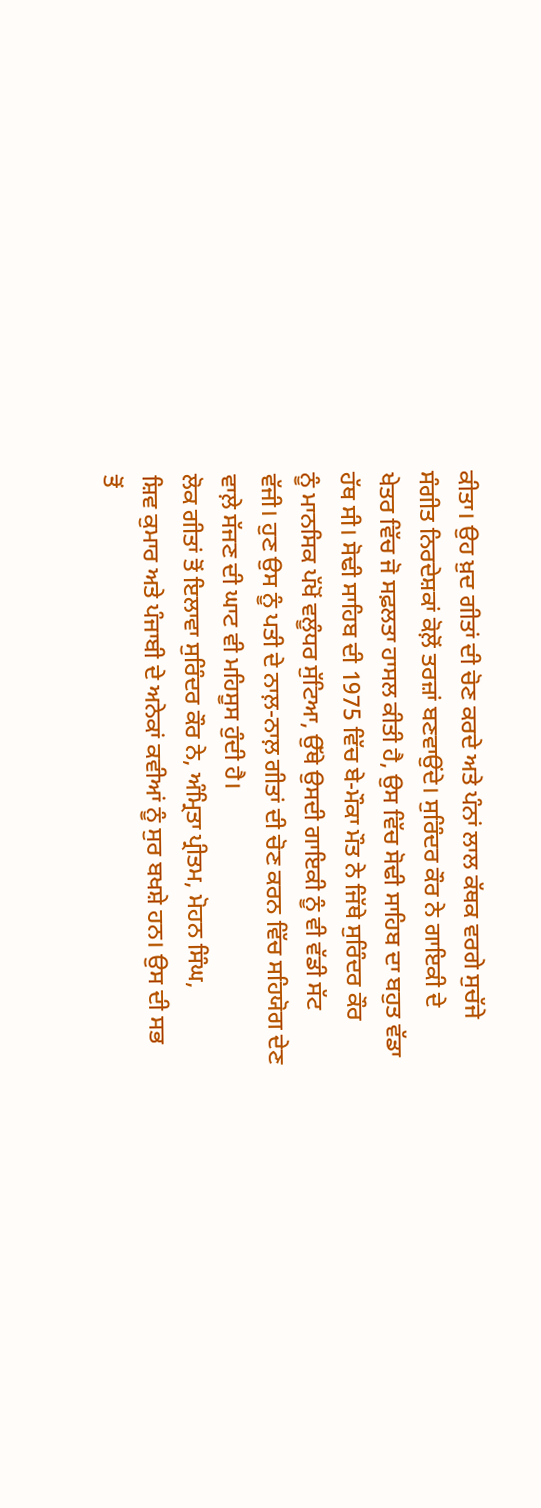ਕੀਤਾ। ਉਹ ਖ਼ੁਦ ਗੀਤਾਂ ਦੀ ਚੋਣ ਕਰਦੇ ਅਤੇ ਪੰਨਾਂ ਲਾਲ ਕੱਥਕ ਵਰਗੇ ਸੁਚੱਜੇ
ਸੰਗੀਤ ਨਿਰਦੇਸ਼ਕਾਂ ਕੋਲ਼ੋਂ ਤਰਜ਼ਾਂ ਬਣਵਾਉਂਦੇ। ਸੁਰਿੰਦਰ ਕੌਰ ਨੇ ਗਾਇਕੀ ਦੇ
ਖੇਤਰ ਵਿੱਚ ਜੋ ਸਫ਼ਲਤਾ ਹਾਸਲ ਕੀਤੀ ਹੈ, ਉਸ ਵਿੱਚ ਸੋਢੀ ਸਾਹਿਬ ਦਾ ਬਹੁਤ ਵੱਡਾ
ਹੱਥ ਸੀ। ਸੋਢੀ ਸਾਹਿਬ ਦੀ 1975 ਵਿੱਚ ਬੇ-ਮੌਕਾ ਮੌਤ ਨੇ ਜਿੱਥੇ ਸੁਰਿੰਦਰ ਕੌਰ
ਨੂੰ ਮਾਨਸਿਕ ਪੱਖੋਂ ਵਲੂੰਧਰ ਸੁੱਟਿਆ, ਉੱਥੇ ਉਸਦੀ ਗਾਇਕੀ ਨੂੰ ਵੀ ਵੱਡੀ ਸੱਟ
ਵੱਜੀ। ਹੁਣ ਉਸ ਨੂੰ ਪਤੀ ਦੇ ਨਾਲ਼-ਨਾਲ਼ ਗੀਤਾਂ ਦੀ ਚੋਣ ਕਰਨ ਵਿੱਚ ਸਹਿਯੋਗ ਦੇਣ
ਵਾਲ਼ੇ ਸੱਜਣ ਦੀ ਘਾਟ ਵੀ ਮਹਿਸੂਸ ਹੁੰਦੀ ਹੈ।
ਲੋਕ ਗੀਤਾਂ ਤੋਂ ਇਲਾਵਾ ਸੁਰਿੰਦਰ ਕੌਰ ਨੇ, ਅੰਮ੍ਰਿਤਾ ਪ੍ਰੀਤਮ, ਮੋਹਨ ਸਿੰਘ,
ਸ਼ਿਵ ਕੁਮਾਰ ਅਤੇ ਪੰਜਾਬੀ ਦੇ ਅਨੇਕਾਂ ਕਵੀਆਂ ਨੂੰ ਸੁਰ ਬਖਸ਼ੇ ਹਨ। ਉਸ ਦੀ ਸਭ
ਤੋਂ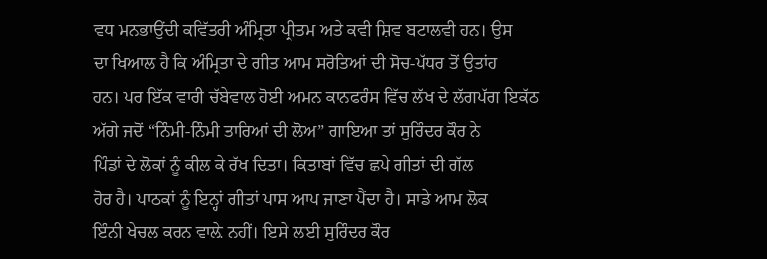ਵਧ ਮਨਭਾਉਂਦੀ ਕਵਿੱਤਰੀ ਅੰਮ੍ਰਿਤਾ ਪ੍ਰੀਤਮ ਅਤੇ ਕਵੀ ਸ਼ਿਵ ਬਟਾਲਵੀ ਹਨ। ਉਸ
ਦਾ ਖਿਆਲ ਹੈ ਕਿ ਅੰਮ੍ਰਿਤਾ ਦੇ ਗੀਤ ਆਮ ਸਰੋਤਿਆਂ ਦੀ ਸੋਚ-ਪੱਧਰ ਤੋਂ ਉਤਾਂਹ
ਹਨ। ਪਰ ਇੱਕ ਵਾਰੀ ਚੱਬੇਵਾਲ ਹੋਈ ਅਮਨ ਕਾਨਫਰੰਸ ਵਿੱਚ ਲੱਖ ਦੇ ਲੱਗਪੱਗ ਇਕੱਠ
ਅੱਗੇ ਜਦੋਂ “ਨਿੰਮੀ-ਨਿੰਮੀ ਤਾਰਿਆਂ ਦੀ ਲੋਅ” ਗਾਇਆ ਤਾਂ ਸੁਰਿੰਦਰ ਕੌਰ ਨੇ
ਪਿੰਡਾਂ ਦੇ ਲੋਕਾਂ ਨੂੰ ਕੀਲ ਕੇ ਰੱਖ ਦਿਤਾ। ਕਿਤਾਬਾਂ ਵਿੱਚ ਛਪੇ ਗੀਤਾਂ ਦੀ ਗੱਲ
ਹੋਰ ਹੈ। ਪਾਠਕਾਂ ਨੂੰ ਇਨ੍ਹਾਂ ਗੀਤਾਂ ਪਾਸ ਆਪ ਜਾਣਾ ਪੈਂਦਾ ਹੈ। ਸਾਡੇ ਆਮ ਲੋਕ
ਇੰਨੀ ਖੇਚਲ ਕਰਨ ਵਾਲ਼ੇ ਨਹੀਂ। ਇਸੇ ਲਈ ਸੁਰਿੰਦਰ ਕੌਰ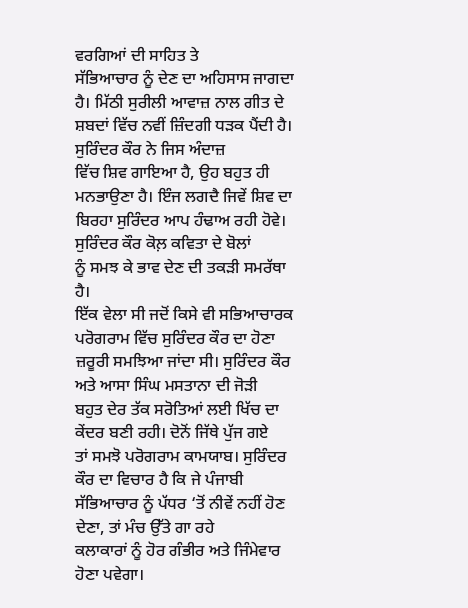ਵਰਗਿਆਂ ਦੀ ਸਾਹਿਤ ਤੇ
ਸੱਭਿਆਚਾਰ ਨੂੰ ਦੇਣ ਦਾ ਅਹਿਸਾਸ ਜਾਗਦਾ ਹੈ। ਮਿੱਠੀ ਸੁਰੀਲੀ ਆਵਾਜ਼ ਨਾਲ ਗੀਤ ਦੇ
ਸ਼ਬਦਾਂ ਵਿੱਚ ਨਵੀਂ ਜ਼ਿੰਦਗੀ ਧੜਕ ਪੈਂਦੀ ਹੈ। ਸੁਰਿੰਦਰ ਕੌਰ ਨੇ ਜਿਸ ਅੰਦਾਜ਼
ਵਿੱਚ ਸ਼ਿਵ ਗਾਇਆ ਹੈ, ਉਹ ਬਹੁਤ ਹੀ ਮਨਭਾਉਣਾ ਹੈ। ਇੰਜ ਲਗਦੈ ਜਿਵੇਂ ਸ਼ਿਵ ਦਾ
ਬਿਰਹਾ ਸੁਰਿੰਦਰ ਆਪ ਹੰਢਾਅ ਰਹੀ ਹੋਵੇ। ਸੁਰਿੰਦਰ ਕੌਰ ਕੋਲ਼ ਕਵਿਤਾ ਦੇ ਬੋਲਾਂ
ਨੂੰ ਸਮਝ ਕੇ ਭਾਵ ਦੇਣ ਦੀ ਤਕੜੀ ਸਮਰੱਥਾ ਹੈ।
ਇੱਕ ਵੇਲਾ ਸੀ ਜਦੋਂ ਕਿਸੇ ਵੀ ਸਭਿਆਚਾਰਕ ਪਰੋਗਰਾਮ ਵਿੱਚ ਸੁਰਿੰਦਰ ਕੌਰ ਦਾ ਹੋਣਾ
ਜ਼ਰੂਰੀ ਸਮਝਿਆ ਜਾਂਦਾ ਸੀ। ਸੁਰਿੰਦਰ ਕੌਰ ਅਤੇ ਆਸਾ ਸਿੰਘ ਮਸਤਾਨਾ ਦੀ ਜੋੜੀ
ਬਹੁਤ ਦੇਰ ਤੱਕ ਸਰੋਤਿਆਂ ਲਈ ਖਿੱਚ ਦਾ ਕੇਂਦਰ ਬਣੀ ਰਹੀ। ਦੋਨੋਂ ਜਿੱਥੇ ਪੁੱਜ ਗਏ
ਤਾਂ ਸਮਝੋ ਪਰੋਗਰਾਮ ਕਾਮਯਾਬ। ਸੁਰਿੰਦਰ ਕੌਰ ਦਾ ਵਿਚਾਰ ਹੈ ਕਿ ਜੇ ਪੰਜਾਬੀ
ਸੱਭਿਆਚਾਰ ਨੂੰ ਪੱਧਰ ‘ਤੋਂ ਨੀਵੇਂ ਨਹੀਂ ਹੋਣ ਦੇਣਾ, ਤਾਂ ਮੰਚ ਉੱਤੇ ਗਾ ਰਹੇ
ਕਲਾਕਾਰਾਂ ਨੂੰ ਹੋਰ ਗੰਭੀਰ ਅਤੇ ਜਿੰਮੇਵਾਰ ਹੋਣਾ ਪਵੇਗਾ।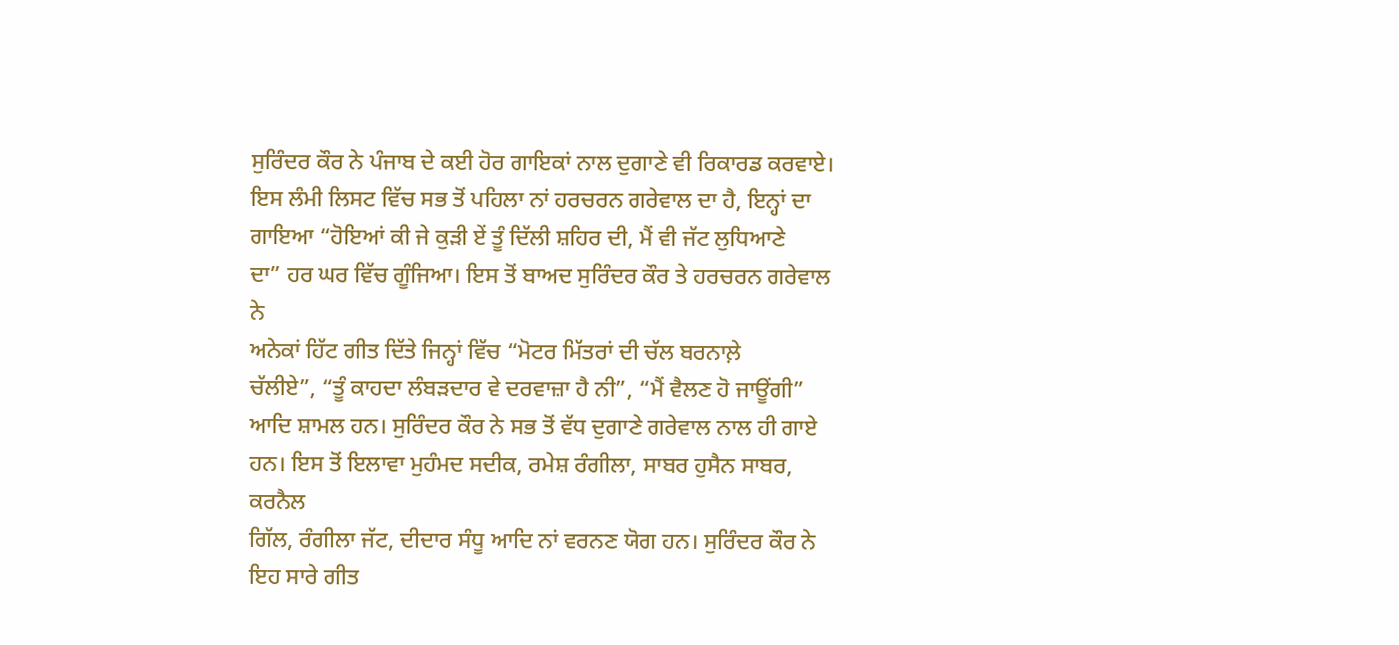ਸੁਰਿੰਦਰ ਕੌਰ ਨੇ ਪੰਜਾਬ ਦੇ ਕਈ ਹੋਰ ਗਾਇਕਾਂ ਨਾਲ ਦੁਗਾਣੇ ਵੀ ਰਿਕਾਰਡ ਕਰਵਾਏ।
ਇਸ ਲੰਮੀ ਲਿਸਟ ਵਿੱਚ ਸਭ ਤੋਂ ਪਹਿਲਾ ਨਾਂ ਹਰਚਰਨ ਗਰੇਵਾਲ ਦਾ ਹੈ, ਇਨ੍ਹਾਂ ਦਾ
ਗਾਇਆ “ਹੋਇਆਂ ਕੀ ਜੇ ਕੁੜੀ ਏਂ ਤੂੰ ਦਿੱਲੀ ਸ਼ਹਿਰ ਦੀ, ਮੈਂ ਵੀ ਜੱਟ ਲੁਧਿਆਣੇ
ਦਾ” ਹਰ ਘਰ ਵਿੱਚ ਗੂੰਜਿਆ। ਇਸ ਤੋਂ ਬਾਅਦ ਸੁਰਿੰਦਰ ਕੌਰ ਤੇ ਹਰਚਰਨ ਗਰੇਵਾਲ ਨੇ
ਅਨੇਕਾਂ ਹਿੱਟ ਗੀਤ ਦਿੱਤੇ ਜਿਨ੍ਹਾਂ ਵਿੱਚ “ਮੋਟਰ ਮਿੱਤਰਾਂ ਦੀ ਚੱਲ ਬਰਨਾਲ਼ੇ
ਚੱਲੀਏ”, “ਤੂੰ ਕਾਹਦਾ ਲੰਬੜਦਾਰ ਵੇ ਦਰਵਾਜ਼ਾ ਹੈ ਨੀ”, “ਮੈਂ ਵੈਲਣ ਹੋ ਜਾਊਂਗੀ”
ਆਦਿ ਸ਼ਾਮਲ ਹਨ। ਸੁਰਿੰਦਰ ਕੌਰ ਨੇ ਸਭ ਤੋਂ ਵੱਧ ਦੁਗਾਣੇ ਗਰੇਵਾਲ ਨਾਲ ਹੀ ਗਾਏ
ਹਨ। ਇਸ ਤੋਂ ਇਲਾਵਾ ਮੁਹੰਮਦ ਸਦੀਕ, ਰਮੇਸ਼ ਰੰਗੀਲਾ, ਸਾਬਰ ਹੁਸੈਨ ਸਾਬਰ, ਕਰਨੈਲ
ਗਿੱਲ, ਰੰਗੀਲਾ ਜੱਟ, ਦੀਦਾਰ ਸੰਧੂ ਆਦਿ ਨਾਂ ਵਰਨਣ ਯੋਗ ਹਨ। ਸੁਰਿੰਦਰ ਕੌਰ ਨੇ
ਇਹ ਸਾਰੇ ਗੀਤ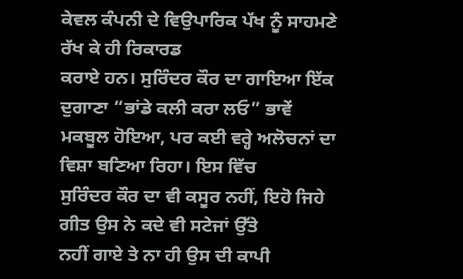ਕੇਵਲ ਕੰਪਨੀ ਦੇ ਵਿਉਪਾਰਿਕ ਪੱਖ ਨੂੰ ਸਾਹਮਣੇ ਰੱਖ ਕੇ ਹੀ ਰਿਕਾਰਡ
ਕਰਾਏ ਹਨ। ਸੁਰਿੰਦਰ ਕੌਰ ਦਾ ਗਾਇਆ ਇੱਕ ਦੁਗਾਣਾ “ਭਾਂਡੇ ਕਲੀ ਕਰਾ ਲਓ” ਭਾਵੇਂ
ਮਕਬੂਲ ਹੋਇਆ, ਪਰ ਕਈ ਵਰ੍ਹੇ ਅਲੋਚਨਾਂ ਦਾ ਵਿਸ਼ਾ ਬਣਿਆ ਰਿਹਾ। ਇਸ ਵਿੱਚ
ਸੁਰਿੰਦਰ ਕੌਰ ਦਾ ਵੀ ਕਸੂਰ ਨਹੀਂ, ਇਹੋ ਜਿਹੇ ਗੀਤ ਉਸ ਨੇ ਕਦੇ ਵੀ ਸਟੇਜਾਂ ਉੱਤੇ
ਨਹੀਂ ਗਾਏ ਤੇ ਨਾ ਹੀ ਉਸ ਦੀ ਕਾਪੀ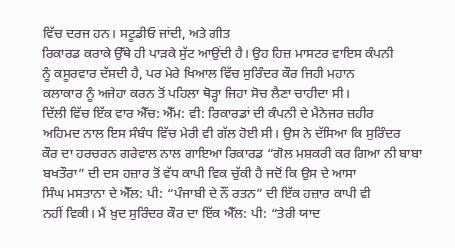ਵਿੱਚ ਦਰਜ ਹਨ। ਸਟੂਡੀਓ ਜਾਂਦੀ, ਅਤੇ ਗੀਤ
ਰਿਕਾਰਡ ਕਰਾਕੇ ਉੱਥੇ ਹੀ ਪਾੜਕੇ ਸੁੱਟ ਆਉਂਦੀ ਹੈ। ਉਹ ਹਿਜ਼ ਮਾਸਟਰ ਵਾਇਸ ਕੰਪਨੀ
ਨੂੰ ਕਸੂਰਵਾਰ ਦੱਸਦੀ ਹੈ, ਪਰ ਮੇਰੇ ਖਿਆਲ ਵਿੱਚ ਸੁਰਿੰਦਰ ਕੌਰ ਜਿਹੀ ਮਹਾਨ
ਕਲਾਕਾਰ ਨੂੰ ਅਜੇਹਾ ਕਰਨ ਤੋਂ ਪਹਿਲਾ ਥੋੜ੍ਹਾ ਜਿਹਾ ਸੋਚ ਲੈਣਾ ਚਾਹੀਦਾ ਸੀ।
ਦਿੱਲੀ ਵਿੱਚ ਇੱਕ ਵਾਰ ਐੱਚ: ਐੱਮ: ਵੀ: ਰਿਕਾਰਡਾਂ ਦੀ ਕੰਪਨੀ ਦੇ ਮੈਨੇਜਰ ਜ਼ਹੀਰ
ਅਹਿਮਦ ਨਾਲ ਇਸ ਸੰਬੰਧ ਵਿੱਚ ਮੇਰੀ ਵੀ ਗੱਲ ਹੋਈ ਸੀ। ਉਸ ਨੇ ਦੱਸਿਆ ਕਿ ਸੁਰਿੰਦਰ
ਕੌਰ ਦਾ ਹਰਚਰਨ ਗਰੇਵਾਲ ਨਾਲ ਗਾਇਆ ਰਿਕਾਰਡ “ਗੋਲ ਮਸ਼ਕਰੀ ਕਰ ਗਿਆ ਨੀ ਬਾਬਾ
ਬਖਤੌਰਾ” ਦੀ ਦਸ ਹਜ਼ਾਰ ਤੋਂ ਵੱਧ ਕਾਪੀ ਵਿਕ ਚੁੱਕੀ ਹੈ ਜਦੋਂ ਕਿ ਉਸ ਦੇ ਆਸਾ
ਸਿੰਘ ਮਸਤਾਨਾ ਦੇ ਐੱਲ: ਪੀ: “ਪੰਜਾਬੀ ਦੇ ਨੌਂ ਰਤਨ” ਦੀ ਇੱਕ ਹਜ਼ਾਰ ਕਾਪੀ ਵੀ
ਨਹੀਂ ਵਿਕੀ। ਮੈਂ ਖ਼ੁਦ ਸੁਰਿੰਦਰ ਕੌਰ ਦਾ ਇੱਕ ਐੱਲ: ਪੀ: “ਤੇਰੀ ਯਾਦ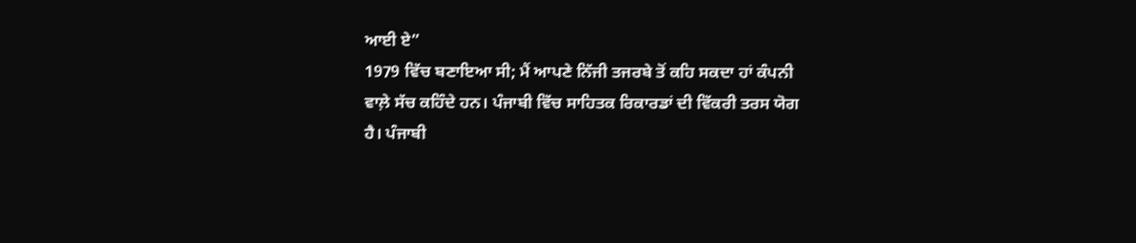ਆਈ ਏ”
1979 ਵਿੱਚ ਬਣਾਇਆ ਸੀ; ਮੈਂ ਆਪਣੇ ਨਿੱਜੀ ਤਜਰਬੇ ਤੋਂ ਕਹਿ ਸਕਦਾ ਹਾਂ ਕੰਪਨੀ
ਵਾਲ਼ੇ ਸੱਚ ਕਹਿੰਦੇ ਹਨ। ਪੰਜਾਬੀ ਵਿੱਚ ਸਾਹਿਤਕ ਰਿਕਾਰਡਾਂ ਦੀ ਵਿੱਕਰੀ ਤਰਸ ਯੋਗ
ਹੈ। ਪੰਜਾਬੀ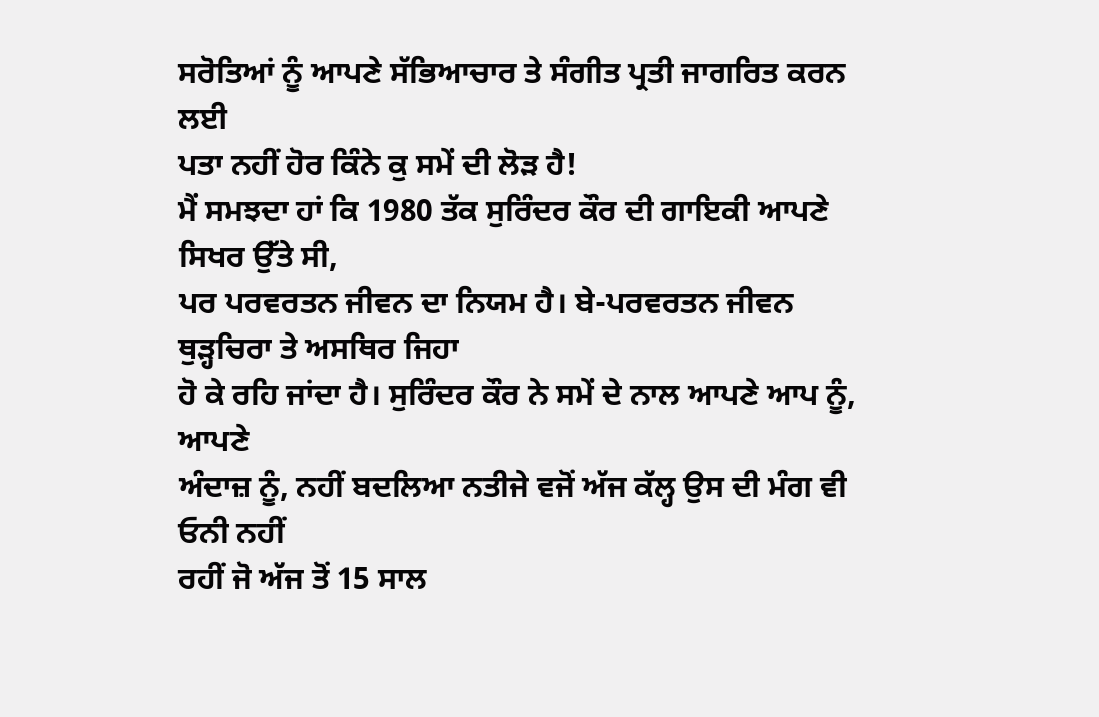ਸਰੋਤਿਆਂ ਨੂੰ ਆਪਣੇ ਸੱਭਿਆਚਾਰ ਤੇ ਸੰਗੀਤ ਪ੍ਰਤੀ ਜਾਗਰਿਤ ਕਰਨ ਲਈ
ਪਤਾ ਨਹੀਂ ਹੋਰ ਕਿੰਨੇ ਕੁ ਸਮੇਂ ਦੀ ਲੋੜ ਹੈ!
ਮੈਂ ਸਮਝਦਾ ਹਾਂ ਕਿ 1980 ਤੱਕ ਸੁਰਿੰਦਰ ਕੌਰ ਦੀ ਗਾਇਕੀ ਆਪਣੇ ਸਿਖਰ ਉੱਤੇ ਸੀ,
ਪਰ ਪਰਵਰਤਨ ਜੀਵਨ ਦਾ ਨਿਯਮ ਹੈ। ਬੇ-ਪਰਵਰਤਨ ਜੀਵਨ ਥੁੜ੍ਹਚਿਰਾ ਤੇ ਅਸਥਿਰ ਜਿਹਾ
ਹੋ ਕੇ ਰਹਿ ਜਾਂਦਾ ਹੈ। ਸੁਰਿੰਦਰ ਕੌਰ ਨੇ ਸਮੇਂ ਦੇ ਨਾਲ ਆਪਣੇ ਆਪ ਨੂੰ, ਆਪਣੇ
ਅੰਦਾਜ਼ ਨੂੰ, ਨਹੀਂ ਬਦਲਿਆ ਨਤੀਜੇ ਵਜੋਂ ਅੱਜ ਕੱਲ੍ਹ ਉਸ ਦੀ ਮੰਗ ਵੀ ਓਨੀ ਨਹੀਂ
ਰਹੀਂ ਜੋ ਅੱਜ ਤੋਂ 15 ਸਾਲ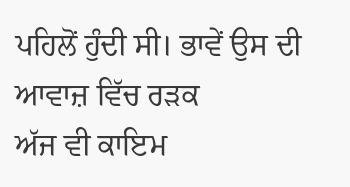ਪਹਿਲੋਂ ਹੁੰਦੀ ਸੀ। ਭਾਵੇਂ ਉਸ ਦੀ ਆਵਾਜ਼ ਵਿੱਚ ਰੜਕ
ਅੱਜ ਵੀ ਕਾਇਮ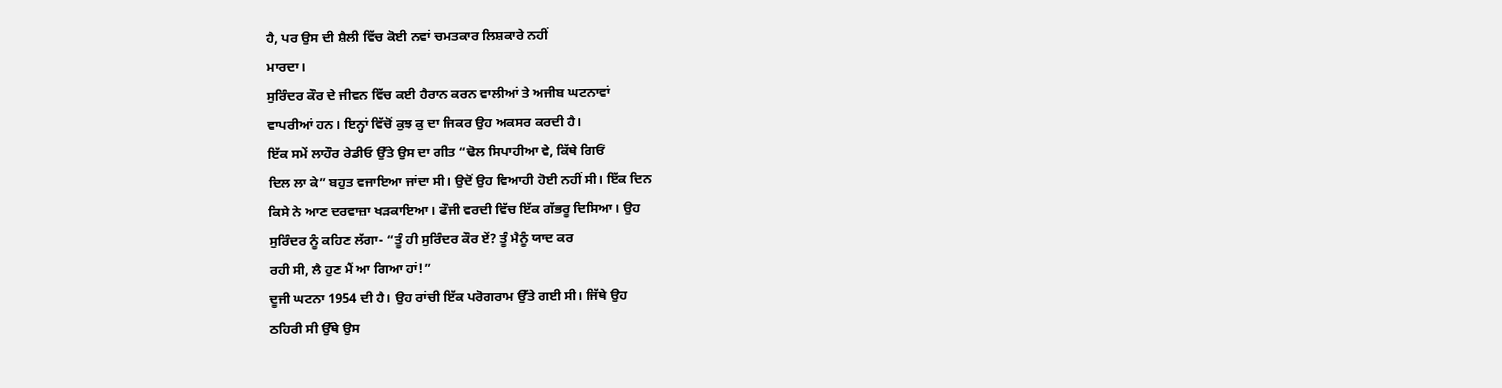ਹੈ, ਪਰ ਉਸ ਦੀ ਸ਼ੈਲੀ ਵਿੱਚ ਕੋਈ ਨਵਾਂ ਚਮਤਕਾਰ ਲਿਸ਼ਕਾਰੇ ਨਹੀਂ
ਮਾਰਦਾ।
ਸੁਰਿੰਦਰ ਕੌਰ ਦੇ ਜੀਵਨ ਵਿੱਚ ਕਈ ਹੈਰਾਨ ਕਰਨ ਵਾਲੀਆਂ ਤੇ ਅਜੀਬ ਘਟਨਾਵਾਂ
ਵਾਪਰੀਆਂ ਹਨ। ਇਨ੍ਹਾਂ ਵਿੱਚੋਂ ਕੁਝ ਕੁ ਦਾ ਜਿਕਰ ਉਹ ਅਕਸਰ ਕਰਦੀ ਹੈ।
ਇੱਕ ਸਮੇਂ ਲਾਹੌਰ ਰੇਡੀਓ ਉੱਤੇ ਉਸ ਦਾ ਗੀਤ “ਢੋਲ ਸਿਪਾਹੀਆ ਵੇ, ਕਿੱਥੇ ਗਿਓਂ
ਦਿਲ ਲਾ ਕੇ” ਬਹੁਤ ਵਜਾਇਆ ਜਾਂਦਾ ਸੀ। ਉਦੋਂ ਉਹ ਵਿਆਹੀ ਹੋਈ ਨਹੀਂ ਸੀ। ਇੱਕ ਦਿਨ
ਕਿਸੇ ਨੇ ਆਣ ਦਰਵਾਜ਼ਾ ਖੜਕਾਇਆ। ਫੌਜੀ ਵਰਦੀ ਵਿੱਚ ਇੱਕ ਗੱਭਰੂ ਦਿਸਿਆ। ਉਹ
ਸੁਰਿੰਦਰ ਨੂੰ ਕਹਿਣ ਲੱਗਾ- “ਤੂੰ ਹੀ ਸੁਰਿੰਦਰ ਕੌਰ ਏਂ? ਤੂੰ ਮੈਨੂੰ ਯਾਦ ਕਰ
ਰਹੀ ਸੀ, ਲੈ ਹੁਣ ਮੈਂ ਆ ਗਿਆ ਹਾਂ!”
ਦੂਜੀ ਘਟਨਾ 1954 ਦੀ ਹੈ। ਉਹ ਰਾਂਚੀ ਇੱਕ ਪਰੋਗਰਾਮ ਉੱਤੇ ਗਈ ਸੀ। ਜਿੱਥੇ ਉਹ
ਠਹਿਰੀ ਸੀ ਉੱਥੇ ਉਸ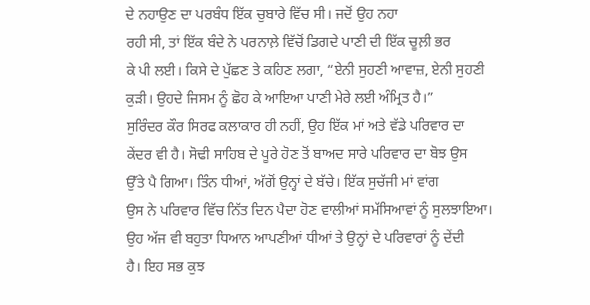ਦੇ ਨਹਾਉਣ ਦਾ ਪਰਬੰਧ ਇੱਕ ਚੁਬਾਰੇ ਵਿੱਚ ਸੀ। ਜਦੋਂ ਉਹ ਨਹਾ
ਰਹੀ ਸੀ, ਤਾਂ ਇੱਕ ਬੰਦੇ ਨੇ ਪਰਨਾਲ਼ੇ ਵਿੱਚੋਂ ਡਿਗਦੇ ਪਾਣੀ ਦੀ ਇੱਕ ਚੂਲ਼ੀ ਭਰ
ਕੇ ਪੀ ਲਈ। ਕਿਸੇ ਦੇ ਪੁੱਛਣ ਤੇ ਕਹਿਣ ਲਗਾ, “ਏਨੀ ਸੁਹਣੀ ਆਵਾਜ਼, ਏਨੀ ਸੁਹਣੀ
ਕੁੜੀ। ਉਹਦੇ ਜਿਸਮ ਨੂੰ ਛੋਹ ਕੇ ਆਇਆ ਪਾਣੀ ਮੇਰੇ ਲਈ ਅੰਮ੍ਰਿਤ ਹੈ।”
ਸੁਰਿੰਦਰ ਕੌਰ ਸਿਰਫ ਕਲਾਕਾਰ ਹੀ ਨਹੀਂ, ਉਹ ਇੱਕ ਮਾਂ ਅਤੇ ਵੱਡੇ ਪਰਿਵਾਰ ਦਾ
ਕੇਂਦਰ ਵੀ ਹੈ। ਸੋਢੀ ਸਾਹਿਬ ਦੇ ਪੂਰੇ ਹੋਣ ਤੋਂ ਬਾਅਦ ਸਾਰੇ ਪਰਿਵਾਰ ਦਾ ਬੋਝ ਉਸ
ਉੱਤੇ ਪੈ ਗਿਆ। ਤਿੰਨ ਧੀਆਂ, ਅੱਗੋਂ ਉਨ੍ਹਾਂ ਦੇ ਬੱਚੇ। ਇੱਕ ਸੁਚੱਜੀ ਮਾਂ ਵਾਂਗ
ਉਸ ਨੇ ਪਰਿਵਾਰ ਵਿੱਚ ਨਿੱਤ ਦਿਨ ਪੈਦਾ ਹੋਣ ਵਾਲੀਆਂ ਸਮੱਸਿਆਵਾਂ ਨੂੰ ਸੁਲਝਾਇਆ।
ਉਹ ਅੱਜ ਵੀ ਬਹੁਤਾ ਧਿਆਨ ਆਪਣੀਆਂ ਧੀਆਂ ਤੇ ਉਨ੍ਹਾਂ ਦੇ ਪਰਿਵਾਰਾਂ ਨੂੰ ਦੇਂਦੀ
ਹੈ। ਇਹ ਸਭ ਕੁਝ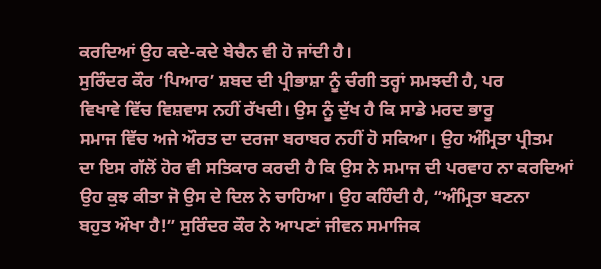ਕਰਦਿਆਂ ਉਹ ਕਦੇ-ਕਦੇ ਬੇਚੈਨ ਵੀ ਹੋ ਜਾਂਦੀ ਹੈ।
ਸੁਰਿੰਦਰ ਕੌਰ ‘ਪਿਆਰ’ ਸ਼ਬਦ ਦੀ ਪ੍ਰੀਭਾਸ਼ਾ ਨੂੰ ਚੰਗੀ ਤਰ੍ਹਾਂ ਸਮਝਦੀ ਹੈ, ਪਰ
ਵਿਖਾਵੇ ਵਿੱਚ ਵਿਸ਼ਵਾਸ ਨਹੀਂ ਰੱਖਦੀ। ਉਸ ਨੂੰ ਦੁੱਖ ਹੈ ਕਿ ਸਾਡੇ ਮਰਦ ਭਾਰੂ
ਸਮਾਜ ਵਿੱਚ ਅਜੇ ਔਰਤ ਦਾ ਦਰਜਾ ਬਰਾਬਰ ਨਹੀਂ ਹੋ ਸਕਿਆ। ਉਹ ਅੰਮ੍ਰਿਤਾ ਪ੍ਰੀਤਮ
ਦਾ ਇਸ ਗੱਲੋਂ ਹੋਰ ਵੀ ਸਤਿਕਾਰ ਕਰਦੀ ਹੈ ਕਿ ਉਸ ਨੇ ਸਮਾਜ ਦੀ ਪਰਵਾਹ ਨਾ ਕਰਦਿਆਂ
ਉਹ ਕੁਝ ਕੀਤਾ ਜੋ ਉਸ ਦੇ ਦਿਲ ਨੇ ਚਾਹਿਆ। ਉਹ ਕਹਿੰਦੀ ਹੈ, “ਅੰਮ੍ਰਿਤਾ ਬਣਨਾ
ਬਹੁਤ ਔਖਾ ਹੈ!” ਸੁਰਿੰਦਰ ਕੌਰ ਨੇ ਆਪਣਾਂ ਜੀਵਨ ਸਮਾਜਿਕ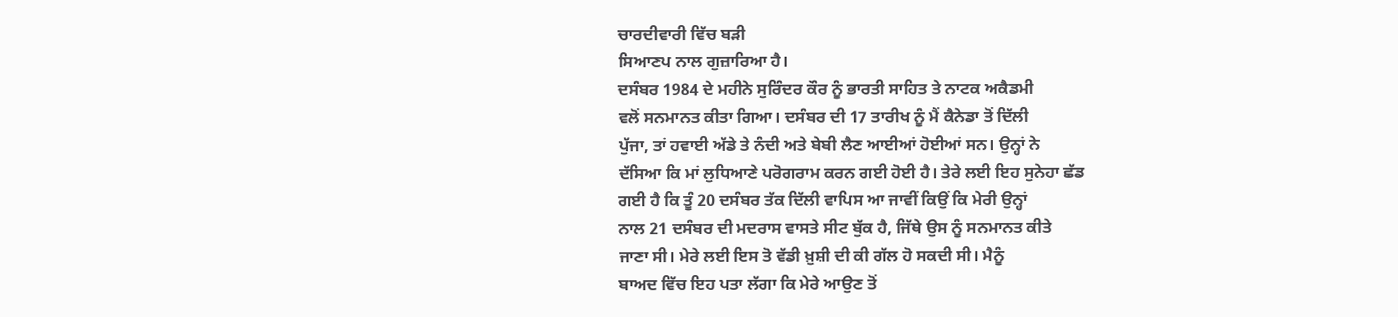ਚਾਰਦੀਵਾਰੀ ਵਿੱਚ ਬੜੀ
ਸਿਆਣਪ ਨਾਲ ਗੁਜ਼ਾਰਿਆ ਹੈ।
ਦਸੰਬਰ 1984 ਦੇ ਮਹੀਨੇ ਸੁਰਿੰਦਰ ਕੌਰ ਨੂੰ ਭਾਰਤੀ ਸਾਹਿਤ ਤੇ ਨਾਟਕ ਅਕੈਡਮੀ
ਵਲੋਂ ਸਨਮਾਨਤ ਕੀਤਾ ਗਿਆ। ਦਸੰਬਰ ਦੀ 17 ਤਾਰੀਖ ਨੂੰ ਮੈਂ ਕੈਨੇਡਾ ਤੋਂ ਦਿੱਲੀ
ਪੁੱਜਾ, ਤਾਂ ਹਵਾਈ ਅੱਡੇ ਤੇ ਨੰਦੀ ਅਤੇ ਬੇਬੀ ਲੈਣ ਆਈਆਂ ਹੋਈਆਂ ਸਨ। ਉਨ੍ਹਾਂ ਨੇ
ਦੱਸਿਆ ਕਿ ਮਾਂ ਲੁਧਿਆਣੇ ਪਰੋਗਰਾਮ ਕਰਨ ਗਈ ਹੋਈ ਹੈ। ਤੇਰੇ ਲਈ ਇਹ ਸੁਨੇਹਾ ਛੱਡ
ਗਈ ਹੈ ਕਿ ਤੂੰ 20 ਦਸੰਬਰ ਤੱਕ ਦਿੱਲੀ ਵਾਪਿਸ ਆ ਜਾਵੀਂ ਕਿਉਂ ਕਿ ਮੇਰੀ ਉਨ੍ਹਾਂ
ਨਾਲ 21 ਦਸੰਬਰ ਦੀ ਮਦਰਾਸ ਵਾਸਤੇ ਸੀਟ ਬੁੱਕ ਹੈ, ਜਿੱਥੇ ਉਸ ਨੂੰ ਸਨਮਾਨਤ ਕੀਤੇ
ਜਾਣਾ ਸੀ। ਮੇਰੇ ਲਈ ਇਸ ਤੋ ਵੱਡੀ ਖ਼ੁਸ਼ੀ ਦੀ ਕੀ ਗੱਲ ਹੋ ਸਕਦੀ ਸੀ। ਮੈਨੂੰ
ਬਾਅਦ ਵਿੱਚ ਇਹ ਪਤਾ ਲੱਗਾ ਕਿ ਮੇਰੇ ਆਉਣ ਤੋਂ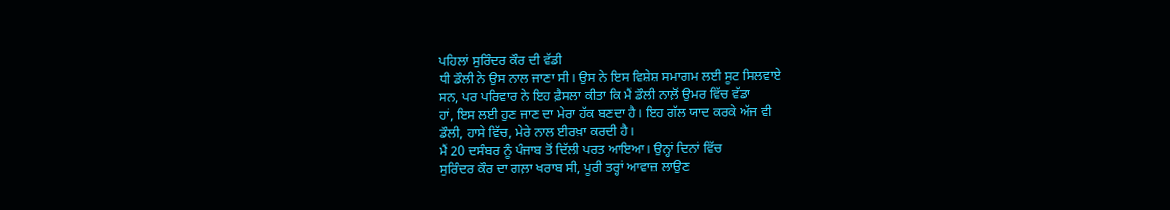ਪਹਿਲਾਂ ਸੁਰਿੰਦਰ ਕੌਰ ਦੀ ਵੱਡੀ
ਧੀ ਡੌਲੀ ਨੇ ਉਸ ਨਾਲ ਜਾਣਾ ਸੀ। ਉਸ ਨੇ ਇਸ ਵਿਸ਼ੇਸ਼ ਸਮਾਗਮ ਲਈ ਸੂਟ ਸਿਲਵਾਏ
ਸਨ, ਪਰ ਪਰਿਵਾਰ ਨੇ ਇਹ ਫ਼ੈਸਲਾ ਕੀਤਾ ਕਿ ਮੈਂ ਡੌਲੀ ਨਾਲ਼ੋਂ ਉਮਰ ਵਿੱਚ ਵੱਡਾ
ਹਾਂ, ਇਸ ਲਈ ਹੁਣ ਜਾਣ ਦਾ ਮੇਰਾ ਹੱਕ ਬਣਦਾ ਹੈ। ਇਹ ਗੱਲ ਯਾਦ ਕਰਕੇ ਅੱਜ ਵੀ
ਡੌਲੀ, ਹਾਸੇ ਵਿੱਚ, ਮੇਰੇ ਨਾਲ ਈਰਖ਼ਾ ਕਰਦੀ ਹੈ।
ਮੈਂ 20 ਦਸੰਬਰ ਨੂੰ ਪੰਜਾਬ ਤੋਂ ਦਿੱਲੀ ਪਰਤ ਆਇਆ। ਉਨ੍ਹਾਂ ਦਿਨਾਂ ਵਿੱਚ
ਸੁਰਿੰਦਰ ਕੌਰ ਦਾ ਗਲ਼ਾ ਖਰਾਬ ਸੀ, ਪੂਰੀ ਤਰ੍ਹਾਂ ਆਵਾਜ਼ ਲਾਉਣ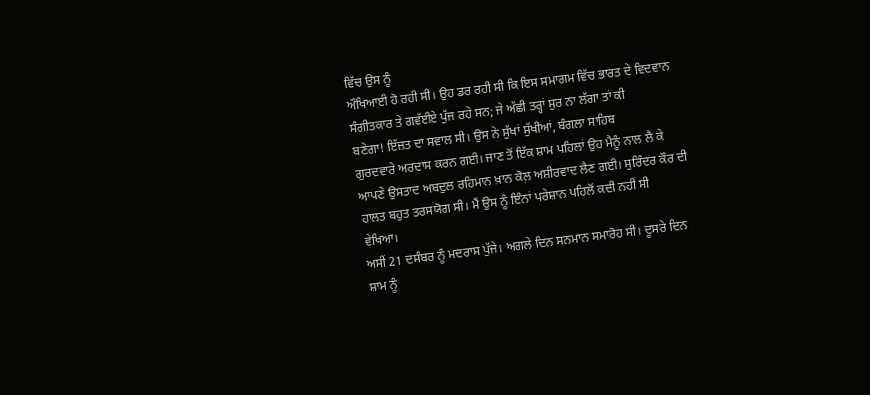ਵਿੱਚ ਉਸ ਨੂੰ
ਔਖਿਆਈ ਹੋ ਰਹੀ ਸੀ। ਉਹ ਡਰ ਰਹੀ ਸੀ ਕਿ ਇਸ ਸਮਾਗਮ ਵਿੱਚ ਭਾਰਤ ਦੇ ਵਿਦਵਾਨ
ਸੰਗੀਤਕਾਰ ਤੇ ਗਵੱਈਏ ਪੁੱਜ ਰਹੇ ਸਨ; ਜੇ ਅੱਛੀ ਤਰ੍ਹਾਂ ਸੁਰ ਨਾ ਲੱਗਾ ਤਾਂ ਕੀ
ਬਣੇਗਾ! ਇੱਜ਼ਤ ਦਾ ਸਵਾਲ ਸੀ। ਉਸ ਨੇ ਸੁੱਖਾਂ ਸੁੱਖੀਆਂ, ਬੰਗਲਾ ਸਾਹਿਬ
ਗੁਰਦਵਾਰੇ ਅਰਦਾਸ ਕਰਨ ਗਈ। ਜਾਣ ਤੋਂ ਇੱਕ ਸ਼ਾਮ ਪਹਿਲਾਂ ਉਹ ਮੈਨੂੰ ਨਾਲ ਲੈ ਕੇ
ਆਪਣੇ ਉਸਤਾਦ ਅਬਦੁਲ ਰਹਿਮਾਨ ਖ਼ਾਨ ਕੋਲ਼ ਅਸ਼ੀਰਵਾਦ ਲੈਣ ਗਈ। ਸੁਰਿੰਦਰ ਕੌਰ ਦੀ
ਹਾਲਤ ਬਹੁਤ ਤਰਸਯੋਗ ਸੀ। ਮੈਂ ਉਸ ਨੂੰ ਇੰਨਾਂ ਪਰੇਸ਼ਾਨ ਪਹਿਲੋਂ ਕਦੀ ਨਹੀਂ ਸੀ
ਵੇਖਿਆ।
ਅਸੀਂ 21 ਦਸੰਬਰ ਨੂੰ ਮਦਰਾਸ ਪੁੱਜੇ। ਅਗਲੇ ਦਿਨ ਸਨਮਾਨ ਸਮਾਰੋਹ ਸੀ। ਦੂਸਰੇ ਦਿਨ
ਸ਼ਾਮ ਨੂੰ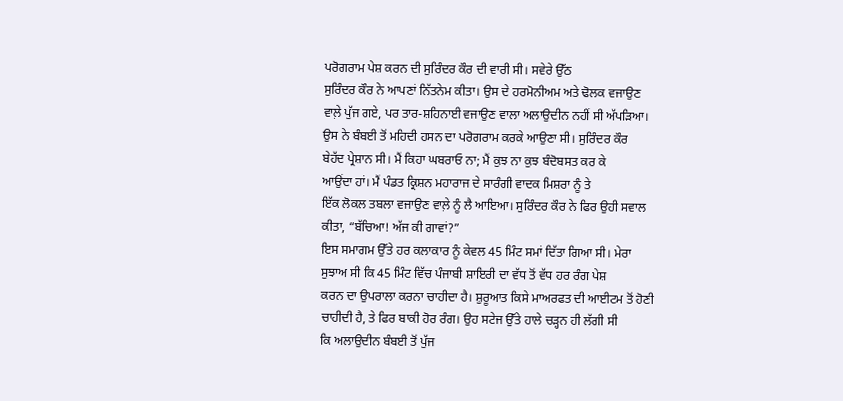ਪਰੋਗਰਾਮ ਪੇਸ਼ ਕਰਨ ਦੀ ਸੁਰਿੰਦਰ ਕੌਰ ਦੀ ਵਾਰੀ ਸੀ। ਸਵੇਰੇ ਉੱਠ
ਸੁਰਿੰਦਰ ਕੌਰ ਨੇ ਆਪਣਾਂ ਨਿੱਤਨੇਮ ਕੀਤਾ। ਉਸ ਦੇ ਹਰਮੋਨੀਅਮ ਅਤੇ ਢੋਲਕ ਵਜਾਉਣ
ਵਾਲ਼ੇ ਪੁੱਜ ਗਏ, ਪਰ ਤਾਰ-ਸ਼ਹਿਨਾਈ ਵਜਾਉਣ ਵਾਲਾ ਅਲਾਉਦੀਨ ਨਹੀਂ ਸੀ ਅੱਪੜਿਆ।
ਉਸ ਨੇ ਬੰਬਈ ਤੋਂ ਮਹਿਦੀ ਹਸਨ ਦਾ ਪਰੋਗਰਾਮ ਕਰਕੇ ਆਉਣਾ ਸੀ। ਸੁਰਿੰਦਰ ਕੌਰ
ਬੇਹੱਦ ਪ੍ਰੇਸ਼ਾਨ ਸੀ। ਮੈਂ ਕਿਹਾ ਘਬਰਾਓ ਨਾ; ਮੈਂ ਕੁਝ ਨਾ ਕੁਝ ਬੰਦੋਬਸਤ ਕਰ ਕੇ
ਆਉਂਦਾ ਹਾਂ। ਮੈਂ ਪੰਡਤ ਕ੍ਰਿਸ਼ਨ ਮਹਾਰਾਜ ਦੇ ਸਾਰੰਗੀ ਵਾਦਕ ਮਿਸ਼ਰਾ ਨੂੰ ਤੇ
ਇੱਕ ਲੋਕਲ ਤਬਲਾ ਵਜਾਉਣ ਵਾਲ਼ੇ ਨੂੰ ਲੈ ਆਇਆ। ਸੁਰਿੰਦਰ ਕੌਰ ਨੇ ਫਿਰ ਉਹੀ ਸਵਾਲ
ਕੀਤਾ, “ਬੱਚਿਆ! ਅੱਜ ਕੀ ਗਾਵਾਂ?”
ਇਸ ਸਮਾਗਮ ਉੱਤੇ ਹਰ ਕਲਾਕਾਰ ਨੂੰ ਕੇਵਲ 45 ਮਿੰਟ ਸਮਾਂ ਦਿੱਤਾ ਗਿਆ ਸੀ। ਮੇਰਾ
ਸੁਝਾਅ ਸੀ ਕਿ 45 ਮਿੰਟ ਵਿੱਚ ਪੰਜਾਬੀ ਸ਼ਾਇਰੀ ਦਾ ਵੱਧ ਤੋਂ ਵੱਧ ਹਰ ਰੰਗ ਪੇਸ਼
ਕਰਨ ਦਾ ਉਪਰਾਲਾ ਕਰਨਾ ਚਾਹੀਦਾ ਹੈ। ਸ਼ੁਰੂਆਤ ਕਿਸੇ ਮਾਅਰਫਤ ਦੀ ਆਈਟਮ ਤੋਂ ਹੋਣੀ
ਚਾਹੀਦੀ ਹੈ, ਤੇ ਫਿਰ ਬਾਕੀ ਹੋਰ ਰੰਗ। ਉਹ ਸਟੇਜ ਉੱਤੇ ਹਾਲੇ ਚੜ੍ਹਨ ਹੀ ਲੱਗੀ ਸੀ
ਕਿ ਅਲਾਉਦੀਨ ਬੰਬਈ ਤੋਂ ਪੁੱਜ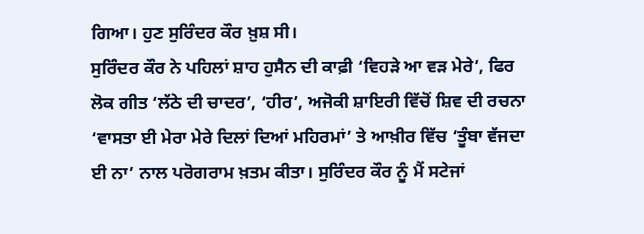ਗਿਆ। ਹੁਣ ਸੁਰਿੰਦਰ ਕੌਰ ਖ਼ੁਸ਼ ਸੀ।
ਸੁਰਿੰਦਰ ਕੌਰ ਨੇ ਪਹਿਲਾਂ ਸ਼ਾਹ ਹੁਸੈਨ ਦੀ ਕਾਫ਼ੀ ‘ਵਿਹੜੇ ਆ ਵੜ ਮੇਰੇ’, ਫਿਰ
ਲੋਕ ਗੀਤ ‘ਲੱਠੇ ਦੀ ਚਾਦਰ’, ‘ਹੀਰ’, ਅਜੋਕੀ ਸ਼ਾਇਰੀ ਵਿੱਚੋਂ ਸ਼ਿਵ ਦੀ ਰਚਨਾ
‘ਵਾਸਤਾ ਈ ਮੇਰਾ ਮੇਰੇ ਦਿਲਾਂ ਦਿਆਂ ਮਹਿਰਮਾਂ’ ਤੇ ਆਖ਼ੀਰ ਵਿੱਚ ‘ਤੂੰਬਾ ਵੱਜਦਾ
ਈ ਨਾ’ ਨਾਲ ਪਰੋਗਰਾਮ ਖ਼ਤਮ ਕੀਤਾ। ਸੁਰਿੰਦਰ ਕੌਰ ਨੂੰ ਮੈਂ ਸਟੇਜਾਂ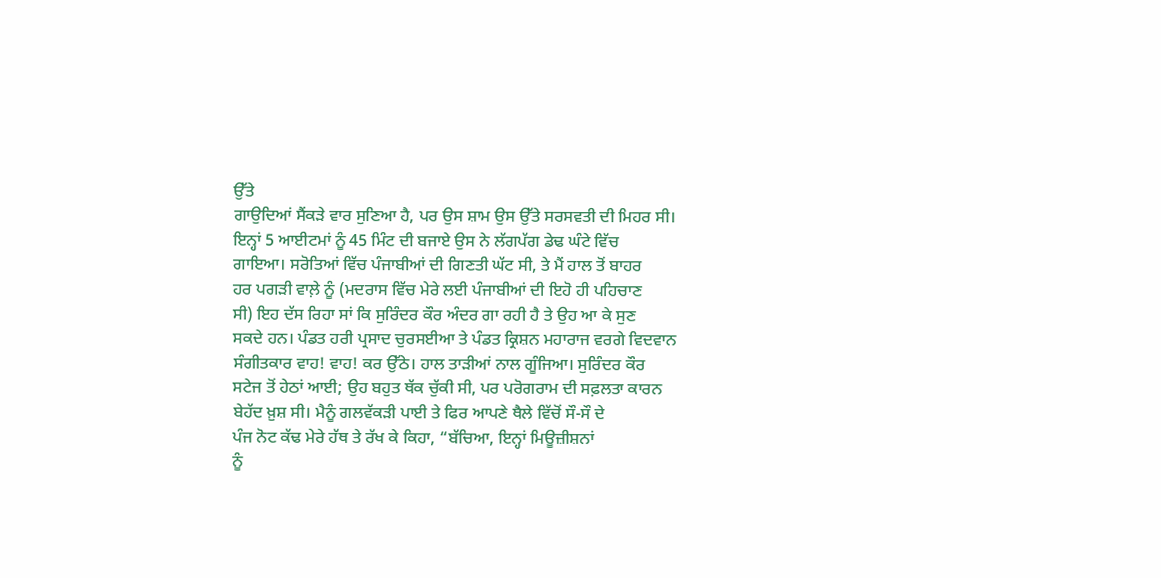ਉੱਤੇ
ਗਾਉਦਿਆਂ ਸੈਂਕੜੇ ਵਾਰ ਸੁਣਿਆ ਹੈ, ਪਰ ਉਸ ਸ਼ਾਮ ਉਸ ਉੱਤੇ ਸਰਸਵਤੀ ਦੀ ਮਿਹਰ ਸੀ।
ਇਨ੍ਹਾਂ 5 ਆਈਟਮਾਂ ਨੂੰ 45 ਮਿੰਟ ਦੀ ਬਜਾਏ ਉਸ ਨੇ ਲੱਗਪੱਗ ਡੇਢ ਘੰਟੇ ਵਿੱਚ
ਗਾਇਆ। ਸਰੋਤਿਆਂ ਵਿੱਚ ਪੰਜਾਬੀਆਂ ਦੀ ਗਿਣਤੀ ਘੱਟ ਸੀ, ਤੇ ਮੈਂ ਹਾਲ ਤੋਂ ਬਾਹਰ
ਹਰ ਪਗੜੀ ਵਾਲ਼ੇ ਨੂੰ (ਮਦਰਾਸ ਵਿੱਚ ਮੇਰੇ ਲਈ ਪੰਜਾਬੀਆਂ ਦੀ ਇਹੋ ਹੀ ਪਹਿਚਾਣ
ਸੀ) ਇਹ ਦੱਸ ਰਿਹਾ ਸਾਂ ਕਿ ਸੁਰਿੰਦਰ ਕੌਰ ਅੰਦਰ ਗਾ ਰਹੀ ਹੈ ਤੇ ਉਹ ਆ ਕੇ ਸੁਣ
ਸਕਦੇ ਹਨ। ਪੰਡਤ ਹਰੀ ਪ੍ਰਸਾਦ ਚੁਰਸਈਆ ਤੇ ਪੰਡਤ ਕ੍ਰਿਸ਼ਨ ਮਹਾਰਾਜ ਵਰਗੇ ਵਿਦਵਾਨ
ਸੰਗੀਤਕਾਰ ਵਾਹ! ਵਾਹ! ਕਰ ਉੱਠੇ। ਹਾਲ ਤਾੜੀਆਂ ਨਾਲ ਗੂੰਜਿਆ। ਸੁਰਿੰਦਰ ਕੌਰ
ਸਟੇਜ ਤੋਂ ਹੇਠਾਂ ਆਈ; ਉਹ ਬਹੁਤ ਥੱਕ ਚੁੱਕੀ ਸੀ, ਪਰ ਪਰੋਗਰਾਮ ਦੀ ਸਫ਼ਲਤਾ ਕਾਰਨ
ਬੇਹੱਦ ਖ਼ੁਸ਼ ਸੀ। ਮੈਨੂੰ ਗਲਵੱਕੜੀ ਪਾਈ ਤੇ ਫਿਰ ਆਪਣੇ ਥੈਲੇ ਵਿੱਚੋਂ ਸੌ-ਸੌ ਦੇ
ਪੰਜ ਨੋਟ ਕੱਢ ਮੇਰੇ ਹੱਥ ਤੇ ਰੱਖ ਕੇ ਕਿਹਾ, “ਬੱਚਿਆ, ਇਨ੍ਹਾਂ ਮਿਊਜ਼ੀਸ਼ਨਾਂ
ਨੂੰ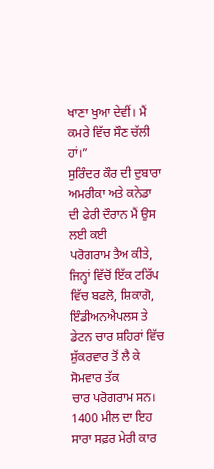ਖਾਣਾ ਖੁਆ ਦੇਵੀਂ। ਮੈਂ ਕਮਰੇ ਵਿੱਚ ਸੌਣ ਚੱਲੀ ਹਾਂ।”
ਸੁਰਿੰਦਰ ਕੌਰ ਦੀ ਦੁਬਾਰਾ ਅਮਰੀਕਾ ਅਤੇ ਕਨੇਡਾ ਦੀ ਫੇਰੀ ਦੌਰਾਨ ਮੈਂ ਉਸ ਲਈ ਕਈ
ਪਰੋਗਰਾਮ ਤੈਅ ਕੀਤੇ, ਜਿਨ੍ਹਾਂ ਵਿੱਚੋਂ ਇੱਕ ਟਰਿੱਪ ਵਿੱਚ ਬਫਲੋ, ਸ਼ਿਕਾਗੋ,
ਇੰਡੀਅਨਐਪਲਸ ਤੇ ਡੇਟਨ ਚਾਰ ਸ਼ਹਿਰਾਂ ਵਿੱਚ ਸ਼ੁੱਕਰਵਾਰ ਤੋਂ ਲੈ ਕੇ ਸੋਮਵਾਰ ਤੱਕ
ਚਾਰ ਪਰੋਗਰਾਮ ਸਨ। 1400 ਮੀਲ ਦਾ ਇਹ ਸਾਰਾ ਸਫ਼ਰ ਮੇਰੀ ਕਾਰ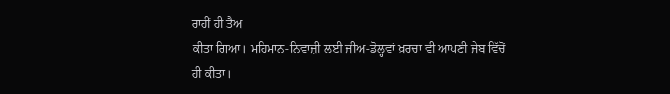ਰਾਹੀਂ ਹੀ ਤੈਅ
ਕੀਤਾ ਗਿਆ। ਮਹਿਮਾਨ-ਨਿਵਾਜ਼ੀ ਲਈ ਜੀਅ-ਡੋਲ੍ਹਵਾਂ ਖ਼ਰਚਾ ਵੀ ਆਪਣੀ ਜੇਬ ਵਿੱਚੋਂ
ਹੀ ਕੀਤਾ।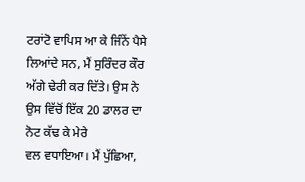ਟਰਾਂਟੋ ਵਾਪਿਸ ਆ ਕੇ ਜਿੰਨੇਂ ਪੈਸੇ ਲਿਆਂਦੇ ਸਨ, ਮੈਂ ਸੁਰਿੰਦਰ ਕੌਰ
ਅੱਗੇ ਢੇਰੀ ਕਰ ਦਿੱਤੇ। ਉਸ ਨੇ ਉਸ ਵਿੱਚੋਂ ਇੱਕ 20 ਡਾਲਰ ਦਾ ਨੋਟ ਕੱਢ ਕੇ ਮੇਰੇ
ਵਲ ਵਧਾਇਆ। ਮੈਂ ਪੁੱਛਿਆ,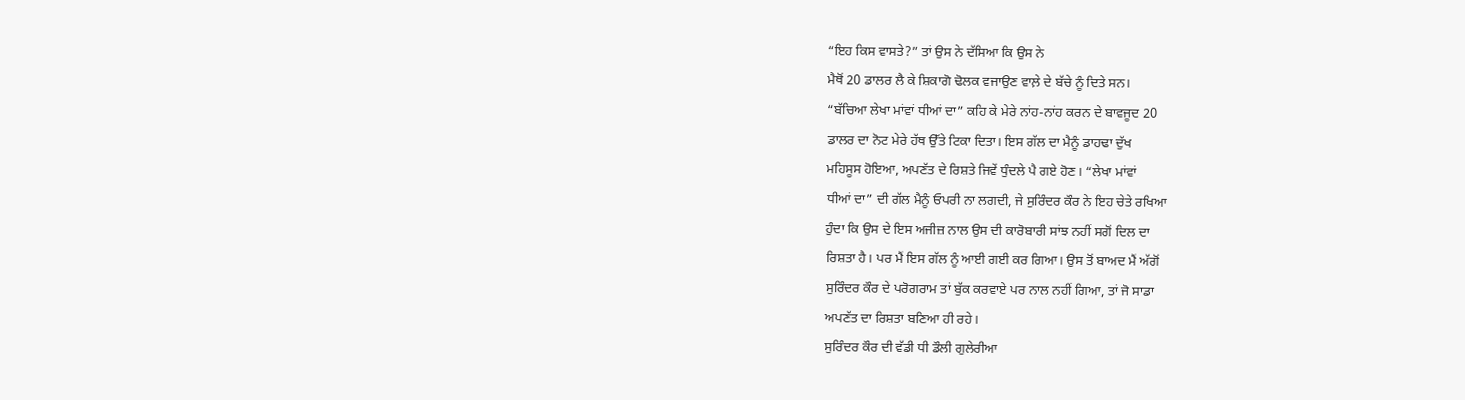“ਇਹ ਕਿਸ ਵਾਸਤੇ?” ਤਾਂ ਉਸ ਨੇ ਦੱਸਿਆ ਕਿ ਉਸ ਨੇ
ਮੈਥੋਂ 20 ਡਾਲਰ ਲੈ ਕੇ ਸ਼ਿਕਾਗੋ ਢੋਲਕ ਵਜਾਉਣ ਵਾਲ਼ੇ ਦੇ ਬੱਚੇ ਨੂੰ ਦਿਤੇ ਸਨ।
“ਬੱਚਿਆ ਲੇਖਾ ਮਾਂਵਾਂ ਧੀਆਂ ਦਾ” ਕਹਿ ਕੇ ਮੇਰੇ ਨਾਂਹ-ਨਾਂਹ ਕਰਨ ਦੇ ਬਾਵਜੂਦ 20
ਡਾਲਰ ਦਾ ਨੋਟ ਮੇਰੇ ਹੱਥ ਉੱਤੇ ਟਿਕਾ ਦਿਤਾ। ਇਸ ਗੱਲ ਦਾ ਮੈਨੂੰ ਡਾਹਢਾ ਦੁੱਖ
ਮਹਿਸੂਸ ਹੋਇਆ, ਅਪਣੱਤ ਦੇ ਰਿਸ਼ਤੇ ਜਿਵੇਂ ਧੁੰਦਲੇ ਪੈ ਗਏ ਹੋਣ। “ਲੇਖਾ ਮਾਂਵਾਂ
ਧੀਆਂ ਦਾ” ਦੀ ਗੱਲ ਮੈਨੂੰ ਓਪਰੀ ਨਾ ਲਗਦੀ, ਜੇ ਸੁਰਿੰਦਰ ਕੌਰ ਨੇ ਇਹ ਚੇਤੇ ਰਖਿਆ
ਹੁੰਦਾ ਕਿ ਉਸ ਦੇ ਇਸ ਅਜੀਜ਼ ਨਾਲ ਉਸ ਦੀ ਕਾਰੋਬਾਰੀ ਸਾਂਝ ਨਹੀਂ ਸਗੋਂ ਦਿਲ ਦਾ
ਰਿਸ਼ਤਾ ਹੈ। ਪਰ ਮੈਂ ਇਸ ਗੱਲ ਨੂੰ ਆਈ ਗਈ ਕਰ ਗਿਆ। ਉਸ ਤੋਂ ਬਾਅਦ ਮੈਂ ਅੱਗੋਂ
ਸੁਰਿੰਦਰ ਕੌਰ ਦੇ ਪਰੋਗਰਾਮ ਤਾਂ ਬੁੱਕ ਕਰਵਾਏ ਪਰ ਨਾਲ ਨਹੀਂ ਗਿਆ, ਤਾਂ ਜੋ ਸਾਡਾ
ਅਪਣੱਤ ਦਾ ਰਿਸ਼ਤਾ ਬਣਿਆ ਹੀ ਰਹੇ।
ਸੁਰਿੰਦਰ ਕੌਰ ਦੀ ਵੱਡੀ ਧੀ ਡੌਲੀ ਗੁਲੇਰੀਆ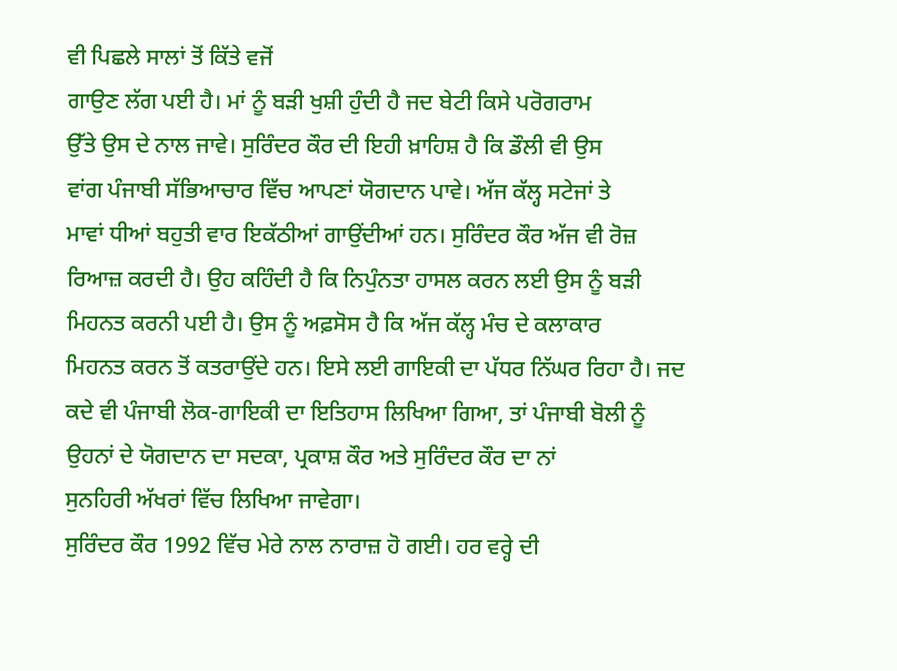ਵੀ ਪਿਛਲੇ ਸਾਲਾਂ ਤੋਂ ਕਿੱਤੇ ਵਜੋਂ
ਗਾਉਣ ਲੱਗ ਪਈ ਹੈ। ਮਾਂ ਨੂੰ ਬੜੀ ਖੁਸ਼ੀ ਹੁੰਦੀ ਹੈ ਜਦ ਬੇਟੀ ਕਿਸੇ ਪਰੋਗਰਾਮ
ਉੱਤੇ ਉਸ ਦੇ ਨਾਲ ਜਾਵੇ। ਸੁਰਿੰਦਰ ਕੌਰ ਦੀ ਇਹੀ ਖ਼ਾਹਿਸ਼ ਹੈ ਕਿ ਡੌਲੀ ਵੀ ਉਸ
ਵਾਂਗ ਪੰਜਾਬੀ ਸੱਭਿਆਚਾਰ ਵਿੱਚ ਆਪਣਾਂ ਯੋਗਦਾਨ ਪਾਵੇ। ਅੱਜ ਕੱਲ੍ਹ ਸਟੇਜਾਂ ਤੇ
ਮਾਵਾਂ ਧੀਆਂ ਬਹੁਤੀ ਵਾਰ ਇਕੱਠੀਆਂ ਗਾਉਂਦੀਆਂ ਹਨ। ਸੁਰਿੰਦਰ ਕੌਰ ਅੱਜ ਵੀ ਰੋਜ਼
ਰਿਆਜ਼ ਕਰਦੀ ਹੈ। ਉਹ ਕਹਿੰਦੀ ਹੈ ਕਿ ਨਿਪੁੰਨਤਾ ਹਾਸਲ ਕਰਨ ਲਈ ਉਸ ਨੂੰ ਬੜੀ
ਮਿਹਨਤ ਕਰਨੀ ਪਈ ਹੈ। ਉਸ ਨੂੰ ਅਫ਼ਸੋਸ ਹੈ ਕਿ ਅੱਜ ਕੱਲ੍ਹ ਮੰਚ ਦੇ ਕਲਾਕਾਰ
ਮਿਹਨਤ ਕਰਨ ਤੋਂ ਕਤਰਾਉਂਦੇ ਹਨ। ਇਸੇ ਲਈ ਗਾਇਕੀ ਦਾ ਪੱਧਰ ਨਿੱਘਰ ਰਿਹਾ ਹੈ। ਜਦ
ਕਦੇ ਵੀ ਪੰਜਾਬੀ ਲੋਕ-ਗਾਇਕੀ ਦਾ ਇਤਿਹਾਸ ਲਿਖਿਆ ਗਿਆ, ਤਾਂ ਪੰਜਾਬੀ ਬੋਲੀ ਨੂੰ
ਉਹਨਾਂ ਦੇ ਯੋਗਦਾਨ ਦਾ ਸਦਕਾ, ਪ੍ਰਕਾਸ਼ ਕੌਰ ਅਤੇ ਸੁਰਿੰਦਰ ਕੌਰ ਦਾ ਨਾਂ
ਸੁਨਹਿਰੀ ਅੱਖਰਾਂ ਵਿੱਚ ਲਿਖਿਆ ਜਾਵੇਗਾ।
ਸੁਰਿੰਦਰ ਕੌਰ 1992 ਵਿੱਚ ਮੇਰੇ ਨਾਲ ਨਾਰਾਜ਼ ਹੋ ਗਈ। ਹਰ ਵਰ੍ਹੇ ਦੀ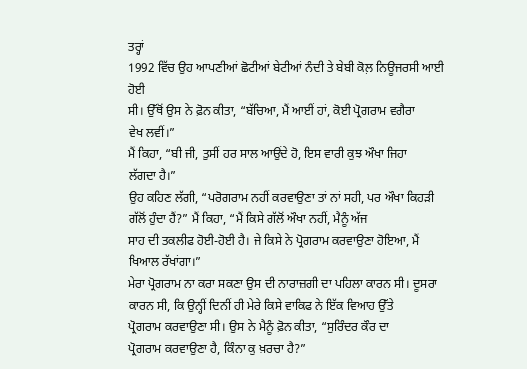ਤਰ੍ਹਾਂ
1992 ਵਿੱਚ ਉਹ ਆਪਣੀਆਂ ਛੋਟੀਆਂ ਬੇਟੀਆਂ ਨੰਦੀ ਤੇ ਬੇਬੀ ਕੋਲ਼ ਨਿਊਜਰਸੀ ਆਈ ਹੋਈ
ਸੀ। ਉੱਥੋਂ ਉਸ ਨੇ ਫ਼ੋਨ ਕੀਤਾ, “ਬੱਚਿਆ, ਮੈਂ ਆਈਂ ਹਾਂ, ਕੋਈ ਪ੍ਰੋਗਰਾਮ ਵਗੈਰਾ
ਵੇਖ ਲਵੀਂ।”
ਮੈਂ ਕਿਹਾ, “ਬੀ ਜੀ, ਤੁਸੀਂ ਹਰ ਸਾਲ ਆਉਂਦੇ ਹੋ, ਇਸ ਵਾਰੀ ਕੁਝ ਔਖਾ ਜਿਹਾ
ਲੱਗਦਾ ਹੈ।”
ਉਹ ਕਹਿਣ ਲੱਗੀ, “ਪਰੋਗਰਾਮ ਨਹੀਂ ਕਰਵਾਉਣਾ ਤਾਂ ਨਾਂ ਸਹੀ, ਪਰ ਔਖਾ ਕਿਹੜੀ
ਗੱਲੋਂ ਹੁੰਦਾ ਹੈਂ?” ਮੈਂ ਕਿਹਾ, “ਮੈਂ ਕਿਸੇ ਗੱਲੋਂ ਔਖਾ ਨਹੀਂ, ਮੈਨੂੰ ਅੱਜ
ਸਾਹ ਦੀ ਤਕਲੀਫ ਹੋਈ-ਹੋਈ ਹੈ। ਜੇ ਕਿਸੇ ਨੇ ਪ੍ਰੋਗਰਾਮ ਕਰਵਾਉਣਾ ਹੋਇਆ, ਮੈਂ
ਖਿਆਲ ਰੱਖਾਂਗਾ।”
ਮੇਰਾ ਪ੍ਰੋਗਰਾਮ ਨਾ ਕਰਾ ਸਕਣਾ ਉਸ ਦੀ ਨਾਰਾਜ਼ਗੀ ਦਾ ਪਹਿਲਾ ਕਾਰਨ ਸੀ। ਦੂਸਰਾ
ਕਾਰਨ ਸੀ, ਕਿ ਉਨ੍ਹੀਂ ਦਿਨੀਂ ਹੀ ਮੇਰੇ ਕਿਸੇ ਵਾਕਿਫ ਨੇ ਇੱਕ ਵਿਆਹ ਉੱਤੇ
ਪ੍ਰੋਗਰਾਮ ਕਰਵਾਉਣਾ ਸੀ। ਉਸ ਨੇ ਮੈਨੂੰ ਫ਼ੋਨ ਕੀਤਾ, “ਸੁਰਿੰਦਰ ਕੌਰ ਦਾ
ਪ੍ਰੋਗਰਾਮ ਕਰਵਾਉਣਾ ਹੈ, ਕਿੰਨਾ ਕੁ ਖ਼ਰਚਾ ਹੈ?”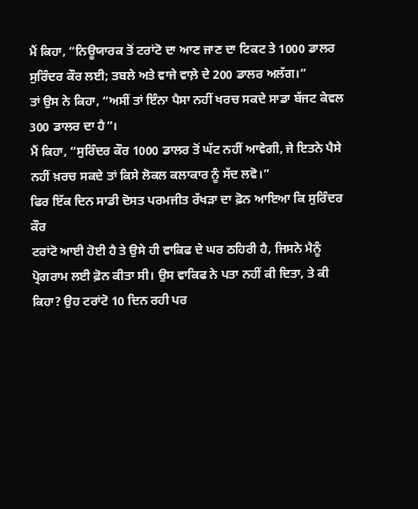ਮੈਂ ਕਿਹਾ, “ਨਿਊਯਾਰਕ ਤੋਂ ਟਰਾਂਟੋ ਦਾ ਆਣ ਜਾਣ ਦਾ ਟਿਕਟ ਤੇ 1000 ਡਾਲਰ
ਸੁਰਿੰਦਰ ਕੌਰ ਲਈ; ਤਬਲੇ ਅਤੇ ਵਾਜੇ ਵਾਲ਼ੇ ਦੇ 200 ਡਾਲਰ ਅਲੱਗ।”
ਤਾਂ ਉਸ ਨੇ ਕਿਹਾ, “ਅਸੀਂ ਤਾਂ ਇੰਨਾ ਪੈਸਾ ਨਹੀਂ ਖਰਚ ਸਕਦੇ ਸਾਡਾ ਬੱਜਟ ਕੇਵਲ
300 ਡਾਲਰ ਦਾ ਹੈ”।
ਮੈਂ ਕਿਹਾ, “ਸੁਰਿੰਦਰ ਕੌਰ 1000 ਡਾਲਰ ਤੋਂ ਘੱਟ ਨਹੀਂ ਆਵੇਗੀ, ਜੇ ਇਤਨੇ ਪੈਸੇ
ਨਹੀਂ ਖ਼ਰਚ ਸਕਦੇ ਤਾਂ ਕਿਸੇ ਲੋਕਲ ਕਲਾਕਾਰ ਨੂੰ ਸੱਦ ਲਵੋ।”
ਫਿਰ ਇੱਕ ਦਿਨ ਸਾਡੀ ਦੋਸਤ ਪਰਮਜੀਤ ਰੱਖੜਾ ਦਾ ਫ਼ੋਨ ਆਇਆ ਕਿ ਸੁਰਿੰਦਰ ਕੌਰ
ਟਰਾਂਟੋ ਆਈ ਹੋਈ ਹੈ ਤੇ ਉਸੇ ਹੀ ਵਾਕਿਫ ਦੇ ਘਰ ਠਹਿਰੀ ਹੈ, ਜਿਸਨੇ ਮੈਨੂੰ
ਪ੍ਰੋਗਰਾਮ ਲਈ ਫ਼ੋਨ ਕੀਤਾ ਸੀ। ਉਸ ਵਾਕਿਫ ਨੇ ਪਤਾ ਨਹੀਂ ਕੀ ਦਿਤਾ, ਤੇ ਕੀ
ਕਿਹਾ? ਉਹ ਟਰਾਂਟੋ 10 ਦਿਨ ਰਹੀ ਪਰ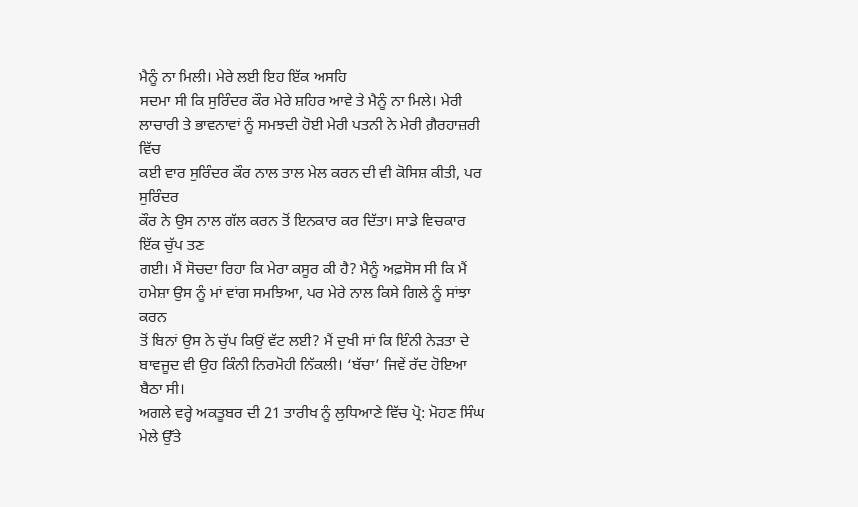ਮੈਨੂੰ ਨਾ ਮਿਲੀ। ਮੇਰੇ ਲਈ ਇਹ ਇੱਕ ਅਸਹਿ
ਸਦਮਾ ਸੀ ਕਿ ਸੁਰਿੰਦਰ ਕੌਰ ਮੇਰੇ ਸ਼ਹਿਰ ਆਵੇ ਤੇ ਮੈਨੂੰ ਨਾ ਮਿਲੇ। ਮੇਰੀ
ਲਾਚਾਰੀ ਤੇ ਭਾਵਨਾਵਾਂ ਨੂੰ ਸਮਝਦੀ ਹੋਈ ਮੇਰੀ ਪਤਨੀ ਨੇ ਮੇਰੀ ਗ਼ੈਰਹਾਜ਼ਰੀ ਵਿੱਚ
ਕਈ ਵਾਰ ਸੁਰਿੰਦਰ ਕੌਰ ਨਾਲ ਤਾਲ ਮੇਲ ਕਰਨ ਦੀ ਵੀ ਕੋਸਿਸ਼ ਕੀਤੀ, ਪਰ ਸੁਰਿੰਦਰ
ਕੌਰ ਨੇ ਉਸ ਨਾਲ ਗੱਲ ਕਰਨ ਤੋਂ ਇਨਕਾਰ ਕਰ ਦਿੱਤਾ। ਸਾਡੇ ਵਿਚਕਾਰ ਇੱਕ ਚੁੱਪ ਤਣ
ਗਈ। ਮੈਂ ਸੋਚਦਾ ਰਿਹਾ ਕਿ ਮੇਰਾ ਕਸੂਰ ਕੀ ਹੈ? ਮੈਨੂੰ ਅਫ਼ਸੋਸ ਸੀ ਕਿ ਮੈਂ
ਹਮੇਸ਼ਾ ਉਸ ਨੂੰ ਮਾਂ ਵਾਂਗ ਸਮਝਿਆ, ਪਰ ਮੇਰੇ ਨਾਲ ਕਿਸੇ ਗਿਲੇ ਨੂੰ ਸਾਂਝਾ ਕਰਨ
ਤੋਂ ਬਿਨਾਂ ਉਸ ਨੇ ਚੁੱਪ ਕਿਉਂ ਵੱਟ ਲਈ? ਮੈਂ ਦੁਖੀ ਸਾਂ ਕਿ ਇੰਨੀ ਨੇੜਤਾ ਦੇ
ਬਾਵਜੂਦ ਵੀ ਉਹ ਕਿੰਨੀ ਨਿਰਮੋਹੀ ਨਿੱਕਲੀ। ‘ਬੱਚਾ’ ਜਿਵੇਂ ਰੱਦ ਹੋਇਆ ਬੈਠਾ ਸੀ।
ਅਗਲੇ ਵਰ੍ਹੇ ਅਕਤੂਬਰ ਦੀ 21 ਤਾਰੀਖ ਨੂੰ ਲੁਧਿਆਣੇ ਵਿੱਚ ਪ੍ਰੋ: ਮੋਹਣ ਸਿੰਘ
ਮੇਲੇ ਉੱਤੇ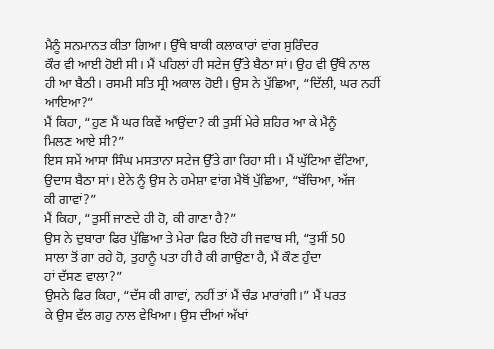ਮੈਨੂੰ ਸਨਮਾਨਤ ਕੀਤਾ ਗਿਆ। ਉੱਥੇ ਬਾਕੀ ਕਲਾਕਾਰਾਂ ਵਾਂਗ ਸੁਰਿੰਦਰ
ਕੌਰ ਵੀ ਆਈ ਹੋਈ ਸੀ। ਮੈਂ ਪਹਿਲਾਂ ਹੀ ਸਟੇਜ ਉੱਤੇ ਬੈਠਾ ਸਾਂ। ਉਹ ਵੀ ਉੱਥੇ ਨਾਲ
ਹੀ ਆ ਬੈਠੀ। ਰਸਮੀ ਸਤਿ ਸ੍ਰੀ ਅਕਾਲ ਹੋਈ। ਉਸ ਨੇ ਪੁੱਛਿਆ, “ਦਿੱਲੀ, ਘਰ ਨਹੀਂ
ਆਇਆ?”
ਮੈਂ ਕਿਹਾ, “ਹੁਣ ਮੈਂ ਘਰ ਕਿਵੇਂ ਆਉਂਦਾ? ਕੀ ਤੁਸੀਂ ਮੇਰੇ ਸ਼ਹਿਰ ਆ ਕੇ ਮੈਨੂੰ
ਮਿਲਣ ਆਏ ਸੀ?”
ਇਸ ਸਮੇਂ ਆਸਾ ਸਿੰਘ ਮਸਤਾਨਾ ਸਟੇਜ ਉੱਤੇ ਗਾ ਰਿਹਾ ਸੀ। ਮੈਂ ਘੁੱਟਿਆ ਵੱਟਿਆ,
ਉਦਾਸ ਬੈਠਾ ਸਾਂ। ਏਨੇ ਨੂੰ ਉਸ ਨੇ ਹਮੇਸ਼ਾ ਵਾਂਗ ਮੈਥੋਂ ਪੁੱਛਿਆ, “ਬੱਚਿਆ, ਅੱਜ
ਕੀ ਗਾਵਾਂ?”
ਮੈਂ ਕਿਹਾ, “ਤੁਸੀਂ ਜਾਣਦੇ ਹੀ ਹੋ, ਕੀ ਗਾਣਾ ਹੈ?”
ਉਸ ਨੇ ਦੁਬਾਰਾ ਫਿਰ ਪੁੱਛਿਆ ਤੇ ਮੇਰਾ ਫਿਰ ਇਹੋ ਹੀ ਜਵਾਬ ਸੀ, “ਤੁਸੀਂ 50
ਸਾਲਾ ਤੋਂ ਗਾ ਰਹੇ ਹੋ, ਤੁਹਾਨੂੰ ਪਤਾ ਹੀ ਹੈ ਕੀ ਗਾਉਣਾ ਹੈ, ਮੈਂ ਕੌਣ ਹੁੰਦਾ
ਹਾਂ ਦੱਸਣ ਵਾਲਾ?”
ਉਸਨੇ ਫਿਰ ਕਿਹਾ, “ਦੱਸ ਕੀ ਗਾਵਾਂ, ਨਹੀਂ ਤਾਂ ਮੈਂ ਚੰਡ ਮਾਰਾਂਗੀ।” ਮੈਂ ਪਰਤ
ਕੇ ਉਸ ਵੱਲ ਗਹੁ ਨਾਲ ਵੇਖਿਆ। ਉਸ ਦੀਆਂ ਅੱਖਾਂ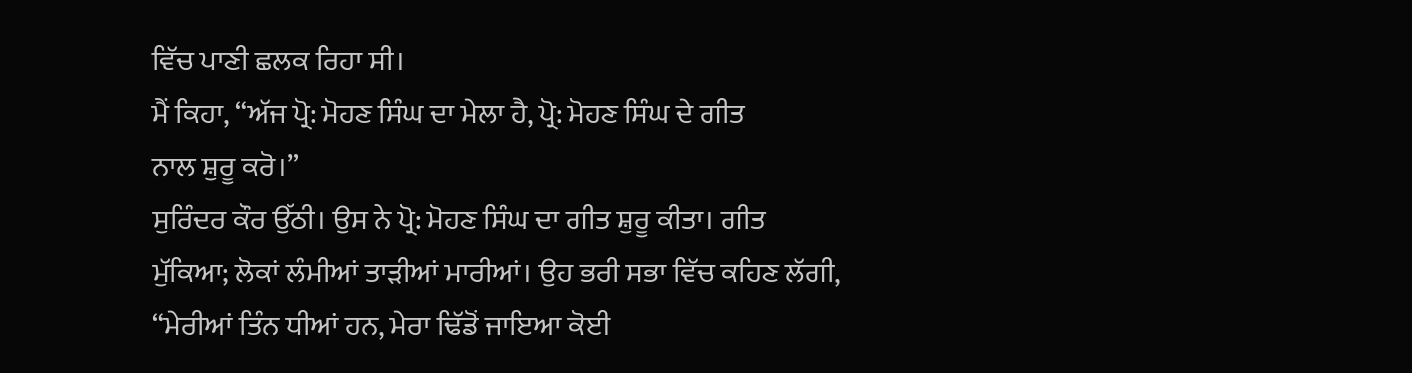ਵਿੱਚ ਪਾਣੀ ਛਲਕ ਰਿਹਾ ਸੀ।
ਮੈਂ ਕਿਹਾ, “ਅੱਜ ਪ੍ਰੋ: ਮੋਹਣ ਸਿੰਘ ਦਾ ਮੇਲਾ ਹੈ, ਪ੍ਰੋ: ਮੋਹਣ ਸਿੰਘ ਦੇ ਗੀਤ
ਨਾਲ ਸ਼ੁਰੂ ਕਰੋ।”
ਸੁਰਿੰਦਰ ਕੌਰ ਉੱਠੀ। ਉਸ ਨੇ ਪ੍ਰੋ: ਮੋਹਣ ਸਿੰਘ ਦਾ ਗੀਤ ਸ਼ੁਰੂ ਕੀਤਾ। ਗੀਤ
ਮੁੱਕਿਆ; ਲੋਕਾਂ ਲੰਮੀਆਂ ਤਾੜੀਆਂ ਮਾਰੀਆਂ। ਉਹ ਭਰੀ ਸਭਾ ਵਿੱਚ ਕਹਿਣ ਲੱਗੀ,
“ਮੇਰੀਆਂ ਤਿੰਨ ਧੀਆਂ ਹਨ, ਮੇਰਾ ਢਿੱਡੋਂ ਜਾਇਆ ਕੋਈ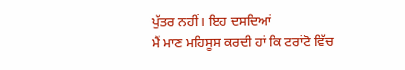ਪੁੱਤਰ ਨਹੀਂ। ਇਹ ਦਸਦਿਆਂ
ਮੈਂ ਮਾਣ ਮਹਿਸੂਸ ਕਰਦੀ ਹਾਂ ਕਿ ਟਰਾਂਟੋ ਵਿੱਚ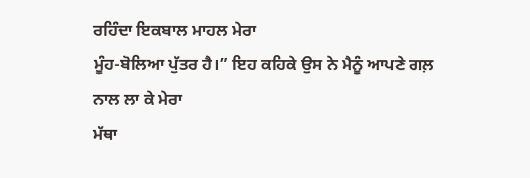ਰਹਿੰਦਾ ਇਕਬਾਲ ਮਾਹਲ ਮੇਰਾ
ਮੂੰਹ-ਬੋਲਿਆ ਪੁੱਤਰ ਹੈ।” ਇਹ ਕਹਿਕੇ ਉਸ ਨੇ ਮੈਨੂੰ ਆਪਣੇ ਗਲ਼ ਨਾਲ ਲਾ ਕੇ ਮੇਰਾ
ਮੱਥਾ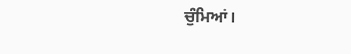ਚੁੰਮਿਆਂ।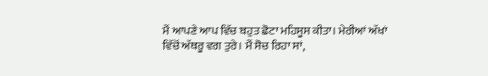ਮੈਂ ਆਪਣੇ ਆਪ ਵਿੱਚ ਬਹੁਤ ਛੋਟਾ ਮਹਿਸੂਸ ਕੀਤਾ। ਮੇਰੀਆਂ ਅੱਖਾਂ
ਵਿੱਚੋਂ ਅੱਥਰੂ ਵਗ ਤੁਰੇ। ਮੈਂ ਸੋਚ ਰਿਹਾ ਸਾਂ,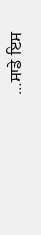…ਸਾਡੇ ਇਸ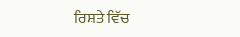ਰਿਸ਼ਤੇ ਵਿੱਚ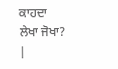ਕਾਹਦਾ
ਲੇਖਾ ਜੋਖਾ? |